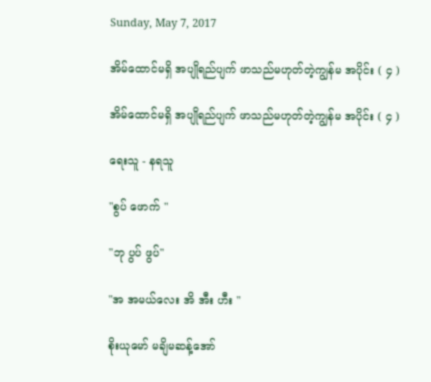Sunday, May 7, 2017

အိမ်ထောင်မရှိ အပျိုရည်ပျက် ဖာသည်မဟုတ်တဲ့ကျွန်မ အပိုင်း ( ၄ )

အိမ်ထောင်မရှိ အပျိုရည်ပျက် ဖာသည်မဟုတ်တဲ့ကျွန်မ အပိုင်း ( ၄ )

ရေးသူ - နရသူ

"စွပ် ဖောက် "

"ဘု ပွပ် ဖွပ်"

"အ အမယ်လေး အိ အီး ဟီး "

စိုးယုမော် မချိမဆန့်အော်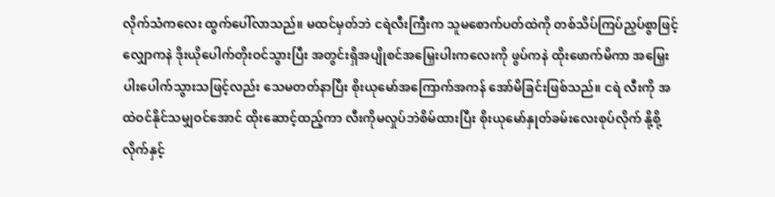လိုက်သံကလေး ထွက်ပေါ်လာသည်။ မထင်မှတ်ဘဲ ငရဲလီးကြီးက သူမစောက်ပတ်ထဲကို တစ်သိပ်ကြပ်ညှပ်စွာဖြင့် လျှောကနဲ ဒိုးယိုပေါက်တိုးဝင်သွားပြီး အတွင်းရှိအပျိုစင်အမြှေးပါးကလေးကို ဖွပ်ကနဲ ထိုးဖောက်မိကာ အမြှေးပါးပေါက်သွားသဖြင့်လည်း သေမတတ်နာပြီး စိုးယုမော်အကြောက်အကန် အော်မိခြင်းဖြစ်သည်။ ငရဲ လီးကို အထဲဝင်နိုင်သမျှဝင်အောင် ထိုးဆောင့်ထည့်ကာ လီးကိုမလှုပ်ဘဲစိမ်ထားပြီး စိုးယုမော်နှုတ်ခမ်းလေးစုပ်လိုက် နို့စို့လိုက်နှင့်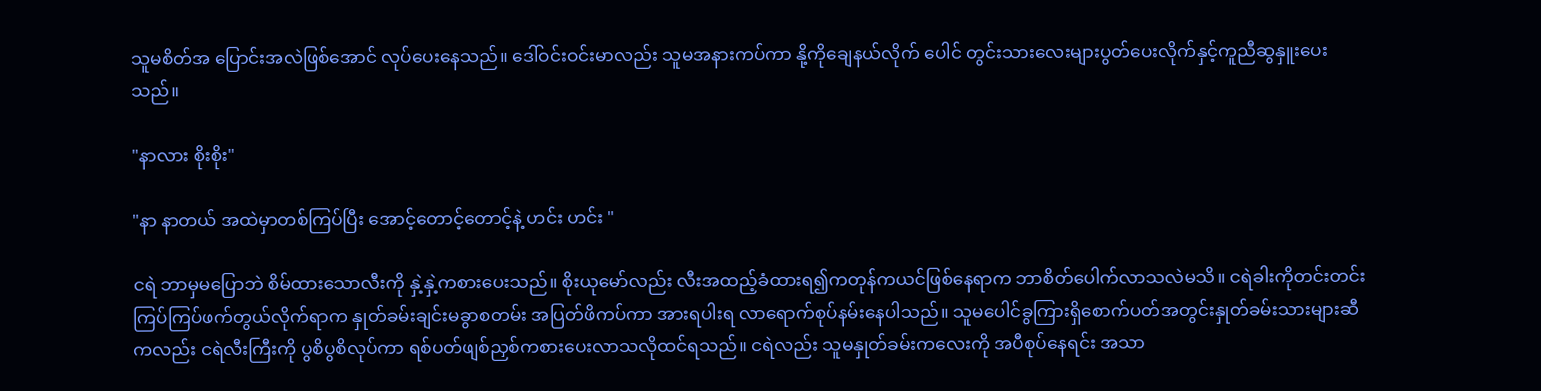သူမစိတ်အ ပြောင်းအလဲဖြစ်အောင် လုပ်ပေးနေသည်။ ဒေါ်ဝင်းဝင်းမာလည်း သူမအနားကပ်ကာ နို့ကိုချေနယ်လိုက် ပေါင် တွင်းသားလေးများပွတ်ပေးလိုက်နှင့်ကူညီဆွနှူးပေးသည်။

"နာလား စိုးစိုး"

"နာ နာတယ် အထဲမှာတစ်ကြပ်ပြီး အောင့်တောင့်တောင့်နဲ့ ဟင်း ဟင်း "

ငရဲ ဘာမှမပြောဘဲ စိမ်ထားသောလီးကို နှဲ့နှဲ့ကစားပေးသည်။ စိုးယုမော်လည်း လီးအထည့်ခံထားရ၍ကတုန်ကယင်ဖြစ်နေရာက ဘာစိတ်ပေါက်လာသလဲမသိ။ ငရဲခါးကိုတင်းတင်းကြပ်ကြပ်ဖက်တွယ်လိုက်ရာက နှုတ်ခမ်းချင်းမခွာစတမ်း အပြတ်ဖိကပ်ကာ အားရပါးရ လာရောက်စုပ်နမ်းနေပါသည်။ သူမပေါင်ခွကြားရှိစောက်ပတ်အတွင်းနှုတ်ခမ်းသားများဆီကလည်း ငရဲလီးကြီးကို ပွစိပွစိလုပ်ကာ ရစ်ပတ်ဖျစ်ညှစ်ကစားပေးလာသလိုထင်ရသည်။ ငရဲလည်း သူမနှုတ်ခမ်းကလေးကို အပီစုပ်နေရင်း အသာ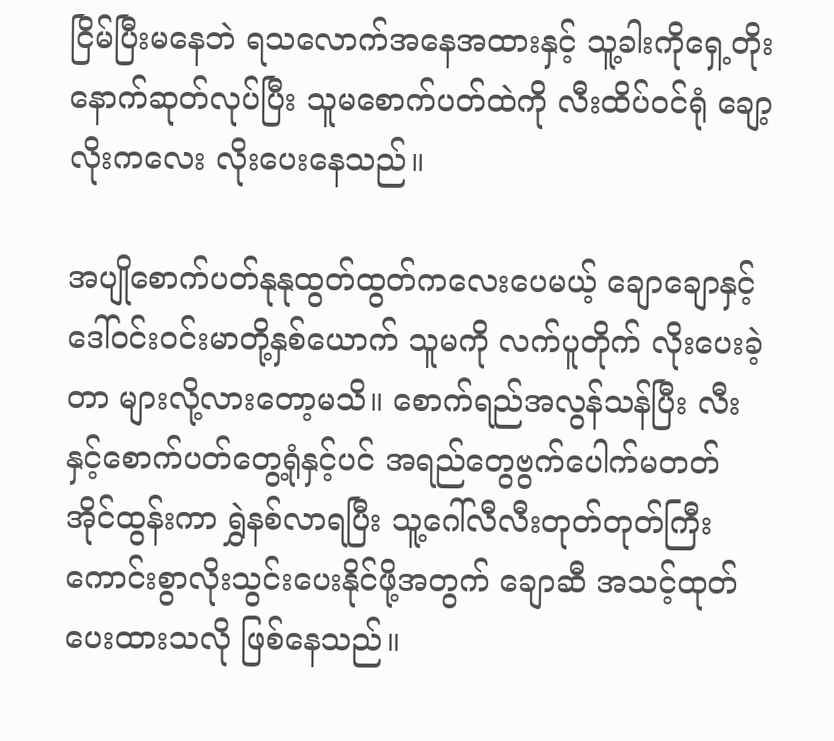ငြိမ်ပြီးမနေဘဲ ရသလောက်အနေအထားနှင့် သူ့ခါးကိုရှေ့တိုးနောက်ဆုတ်လုပ်ပြီး သူမစောက်ပတ်ထဲကို လီးထိပ်ဝင်ရုံ ချော့လိုးကလေး လိုးပေးနေသည်။

အပျိုစောက်ပတ်နုနုထွတ်ထွတ်ကလေးပေမယ့် ချောချောနှင့်ဒေါ်ဝင်းဝင်းမာတို့နှစ်ယောက် သူမကို လက်ပူတိုက် လိုးပေးခဲ့တာ များလို့လားတော့မသိ။ စောက်ရည်အလွန်သန်ပြီး လီးနှင့်စောက်ပတ်တွေ့ရုံနှင့်ပင် အရည်တွေဗွက်ပေါက်မတတ် အိုင်ထွန်းကာ ရွှဲနစ်လာရပြီး သူ့ဂေါ်လီလီးတုတ်တုတ်ကြီး ကောင်းစွာလိုးသွင်းပေးနိုင်ဖို့အတွက် ချောဆီ အသင့်ထုတ်ပေးထားသလို ဖြစ်နေသည်။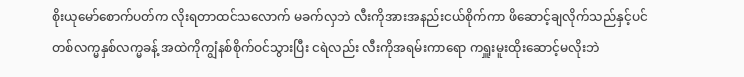စိုးယုမော်စောက်ပတ်က လိုးရတာထင်သလောက် မခက်လှဘဲ လီးကိုအားအနည်းငယ်စိုက်ကာ ဖိဆောင့်ချလိုက်သည်နှင့်ပင် တစ်လက္မနှစ်လက္မခန့် အထဲကိုကျွံနစ်စိုက်ဝင်သွားပြီး ငရဲလည်း လီးကိုအရမ်းကာရော ကရှူးမူးထိုးဆောင့်မလိုးဘဲ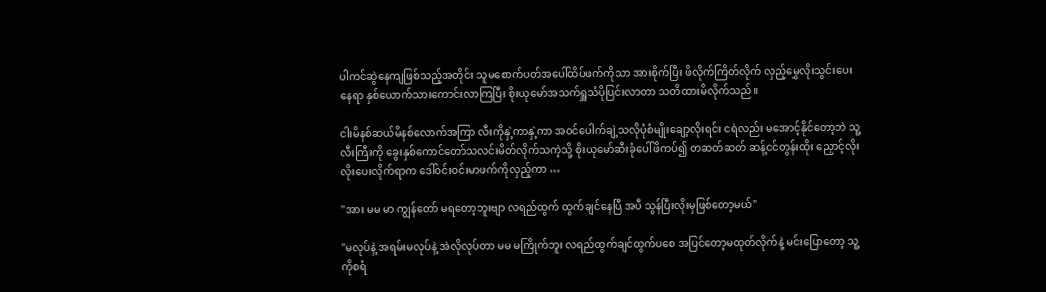ပါကင်ဆွဲနေကျဖြစ်သည့်အတိုင်း သူမစောက်ပတ်အပေါ်ထိပ်ဖက်ကိုသာ အားစိုက်ပြီး ဖိလိုက်ကြိတ်လိုက် လှည့်မွှေလိုးသွင်းပေးနေရာ နှစ်ယောက်သားကောင်းလာကြပြီး စိုးယုမော်အသက်ရှူသံပိုပြင်းလာတာ သတိထားမိလိုက်သည်။

ငါးမိနစ်ဆယ်မိနစ်လောက်အကြာ လီးကိုနှဲ့ကာနှဲ့ကာ အဝင်ပေါက်ချဲ့သလိုပုံစံမျိုးချော့လိုးရင်း ငရဲလည်း မအောင့်နိုင်တော့ဘဲ သူ့လီးကြီးကို ခွေးနှစ်ကောင်တော်သလင်းမိတ်လိုက်သကဲ့သို့ စိုးယုမော်ဆီးခုံပေါ်ဖိကပ်၍ တဆတ်ဆတ် ဆန့်ငင်တွန်းထိုး ညှောင့်လိုးလိုးပေးလိုက်ရာက ဒေါ်ဝင်းဝင်းမာဖက်ကိုလှည့်ကာ …

"အား မမ မာ ကျွန်တော် မရတော့ဘူးဗျာ လရည်ထွက် ထွက်ချင်နေပြီ အပီ သွန်ပြီးလိုးမှဖြစ်တော့မယ်"

"မလုပ်နဲ့ အရမ်းမလုပ်နဲ့ အဲလိုလုပ်တာ မမ မကြိုက်ဘူး လရည်ထွက်ချင်ထွက်ပစေ အပြင်တော့မထုတ်လိုက်နဲ့ မင်းပြောတော့ သူ့ကိုစရံ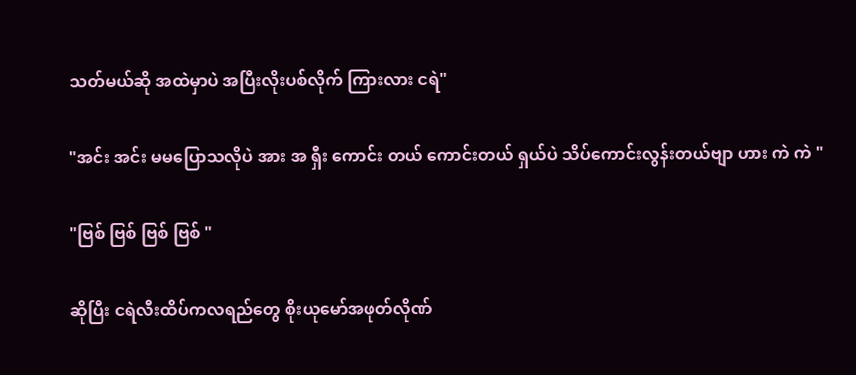သတ်မယ်ဆို အထဲမှာပဲ အပြီးလိုးပစ်လိုက် ကြားလား ငရဲ"

"အင်း အင်း မမပြောသလိုပဲ အား အ ရှီး ကောင်း တယ် ကောင်းတယ် ရှယ်ပဲ သိပ်ကောင်းလွန်းတယ်ဗျာ ဟား ကဲ ကဲ "

"ဗြစ် ဗြစ် ဗြစ် ဗြစ် "

ဆိုပြီး ငရဲလီးထိပ်ကလရည်တွေ စိုးယုမော်အဖုတ်လိုဏ်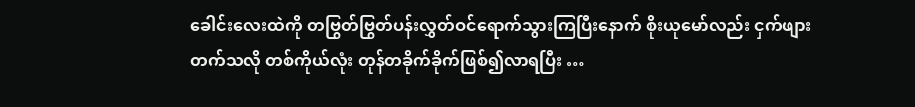ခေါင်းလေးထဲကို တဗြွတ်ဗြွတ်ပန်းလွှတ်ဝင်ရောက်သွားကြပြီးနောက် စိုးယုမော်လည်း ငှက်ဖျားတက်သလို တစ်ကိုယ်လုံး တုန်တခိုက်ခိုက်ဖြစ်၍လာရပြီး …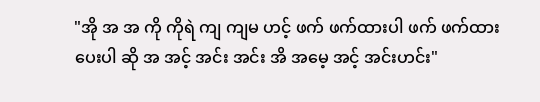"အို အ အ ကို ကိုရဲ ကျ ကျမ ဟင့် ဖက် ဖက်ထားပါ ဖက် ဖက်ထားပေးပါ ဆို အ အင့် အင်း အင်း အိ အမေ့ အင့် အင်းဟင်း"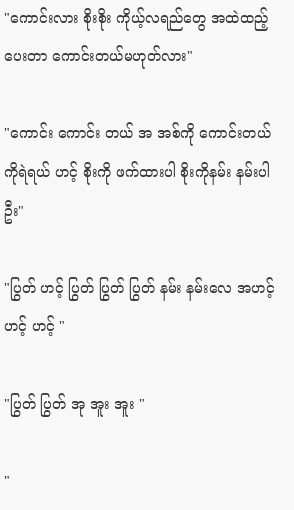"ကောင်းလား စိုးစိုး ကိုယ့်လရည်တွေ အထဲထည့်ပေးတာ ကောင်းတယ်မဟုတ်လား"

"ကောင်း ကောင်း တယ် အ အစ်ကို ကောင်းတယ် ကိုရဲရယ် ဟင့် စိုးကို ဖက်ထားပါ စိုးကိုနမ်း နမ်းပါဦး"

"ပြွတ် ဟင့် ပြွတ် ပြွတ် ပြွတ် နမ်း နမ်းလေ အဟင့် ဟင့် ဟင့် "

"ပြွတ် ပြွတ် အု အူး အူး "

"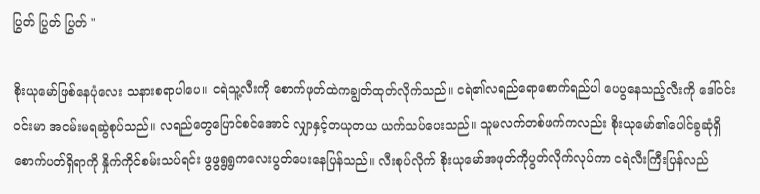ပြွတ် ပြွတ် ပြွတ် "

စိုးယုမော်ဖြစ်နေပုံလေး သနားစရာပါပေ။ ငရဲသူ့လီးကို စောက်ဖုတ်ထဲကချွတ်ထုတ်လိုက်သည်။ ငရဲ၏လရည်ရောစောက်ရည်ပါ ပေပွနေသည့်လီးကို ဒေါ်ဝင်းဝင်းမာ အငမ်းမရဆွဲစုပ်သည်။ လရည်တွေပြောင်စင်အောင် လျှာနှင့်တယုတယ ယက်သပ်ပေးသည်။ သူမလက်တစ်ဖက်ကလည်း စိုးယုမော်၏ပေါင်ခွဆုံရှိစောက်ပတ်ရှိရာကို နှိုက်ကိုင်စမ်းသပ်ရင်း ဖွဖွရွရွကလေးပွတ်ပေးနေပြန်သည်။ လီးစုပ်လိုက် စိုးယုမော်အဖုတ်ကိုပွတ်လိုက်လုပ်ကာ ငရဲလီးကြီးပြန်လည်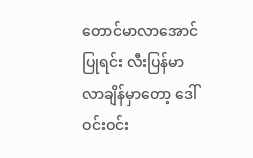တောင်မာလာအောင်ပြုရင်း လီးပြန်မာလာချိန်မှာတော့ ဒေါ်ဝင်းဝင်း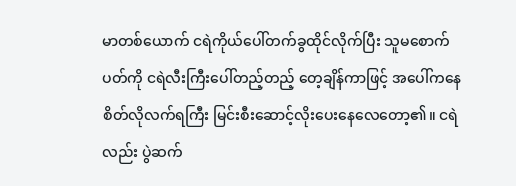မာတစ်ယောက် ငရဲကိုယ်ပေါ်တက်ခွထိုင်လိုက်ပြီး သူမစောက်ပတ်ကို ငရဲလီးကြီးပေါ်တည့်တည့် တေ့ချိန်ကာဖြင့် အပေါ်ကနေ စိတ်လိုလက်ရကြီး မြင်းစီးဆောင့်လိုးပေးနေလေတော့၏။ ငရဲလည်း ပွဲဆက်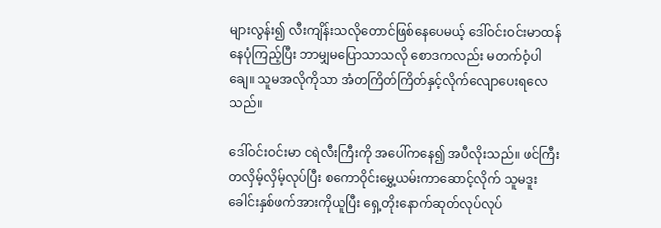များလွန်း၍ လီးကျိန်းသလိုတောင်ဖြစ်နေပေမယ့် ဒေါ်ဝင်းဝင်းမာထန်နေပုံကြည့်ပြီး ဘာမျှမပြောသာသလို စောဒကလည်း မတက်ဝံ့ပါချေ။ သူမအလိုကိုသာ အံတကြိတ်ကြိတ်နှင့်လိုက်လျောပေးရလေသည်။

ဒေါ်ဝင်းဝင်းမာ ငရဲလီးကြီးကို အပေါ်ကနေ၍ အပီလိုးသည်။ ဖင်ကြီးတလှိမ့်လှိမ့်လုပ်ပြီး စကောဝိုင်းမွှေ့ယမ်းကာဆောင့်လိုက် သူမဒူးခေါင်းနှစ်ဖက်အားကိုယူပြီး ရှေ့တိုးနောက်ဆုတ်လုပ်လုပ်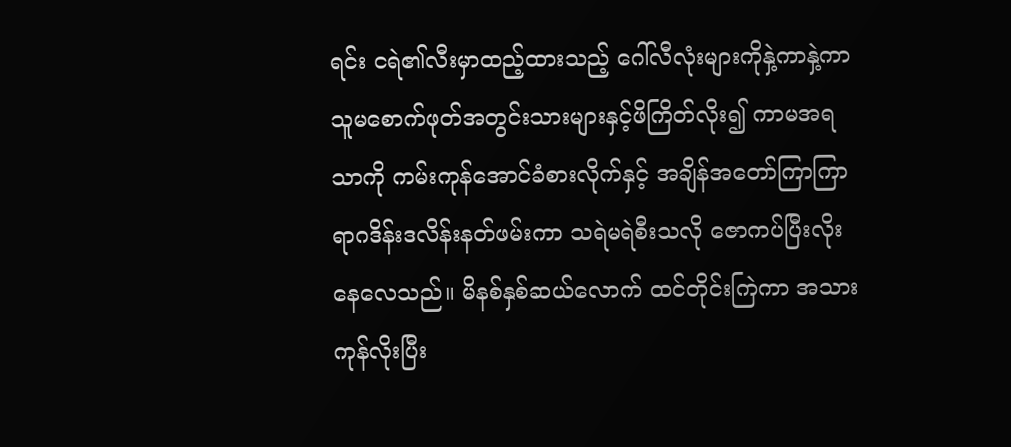ရင်း ငရဲ၏လီးမှာထည့်ထားသည့် ဂေါ်လီလုံးများကိုနှဲ့ကာနှဲ့ကာ သူမစောက်ဖုတ်အတွင်းသားများနှင့်ဖိကြိတ်လိုး၍ ကာမအရသာကို ကမ်းကုန်အောင်ခံစားလိုက်နှင့် အချိန်အတော်ကြာကြာ ရာဂဒိန်းဒလိန်းနတ်ဖမ်းကာ သရဲမရဲစီးသလို ဇောကပ်ပြီးလိုးနေလေသည်။ မိနစ်နှစ်ဆယ်လောက် ထင်တိုင်းကြဲကာ အသားကုန်လိုးပြီး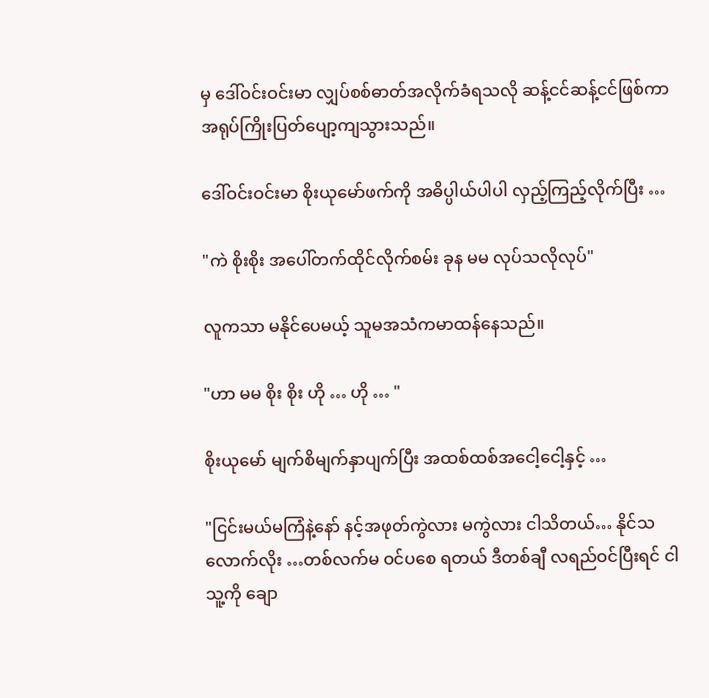မှ ဒေါ်ဝင်းဝင်းမာ လျှပ်စစ်ဓာတ်အလိုက်ခံရသလို ဆန့်ငင်ဆန့်ငင်ဖြစ်ကာ အရုပ်ကြိုးပြတ်ပျော့ကျသွားသည်။

ဒေါ်ဝင်းဝင်းမာ စိုးယုမော်ဖက်ကို အဓိပ္ပါယ်ပါပါ လှည့်ကြည့်လိုက်ပြီး …

"ကဲ စိုးစိုး အပေါ်တက်ထိုင်လိုက်စမ်း ခုန မမ လုပ်သလိုလုပ်"

လူကသာ မနိုင်ပေမယ့် သူမအသံကမာထန်နေသည်။

"ဟာ မမ စိုး စိုး ဟို … ဟို … "

စိုးယုမော် မျက်စိမျက်နှာပျက်ပြီး အထစ်ထစ်အငေါ့ငေါ့နှင့် …

"ငြင်းမယ်မကြံနဲ့နော် နင့်အဖုတ်ကွဲလား မကွဲလား ငါသိတယ်… နိုင်သလောက်လိုး …တစ်လက်မ ဝင်ပစေ ရတယ် ဒီတစ်ချီ လရည်ဝင်ပြီးရင် ငါသူ့ကို ချော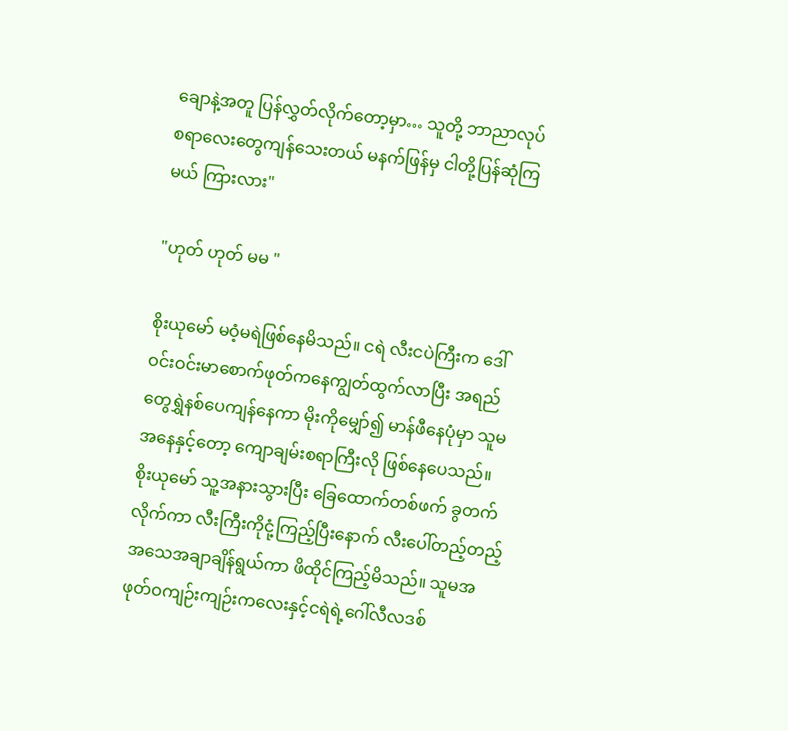ချောနဲ့အတူ ပြန်လွှတ်လိုက်တော့မှာ… သူတို့ ဘာညာလုပ်စရာလေးတွေကျန်သေးတယ် မနက်ဖြန်မှ ငါတို့ပြန်ဆုံကြမယ် ကြားလား"

"ဟုတ် ဟုတ် မမ "

စိုးယုမော် မဝံ့မရဲဖြစ်နေမိသည်။ ငရဲ လီးငပဲကြီးက ဒေါ်ဝင်းဝင်းမာစောက်ဖုတ်ကနေကျွတ်ထွက်လာပြီး အရည်တွေရွှဲနစ်ပေကျန်နေကာ မိုးကိုမျှော်၍ မာန်ဖီနေပုံမှာ သူမအနေနှင့်တော့ ကျောချမ်းစရာကြီးလို ဖြစ်နေပေသည်။ စိုးယုမော် သူ့အနားသွားပြီး ခြေထောက်တစ်ဖက် ခွတက်လိုက်ကာ လီးကြီးကိုငုံ့ကြည့်ပြီးနောက် လီးပေါ်တည့်တည့် အသေအချာချိန်ရွယ်ကာ ဖိထိုင်ကြည့်မိသည်။ သူမအဖုတ်ဝကျဉ်းကျဉ်းကလေးနှင့်ငရဲရဲ့ဂေါ်လီလဒစ်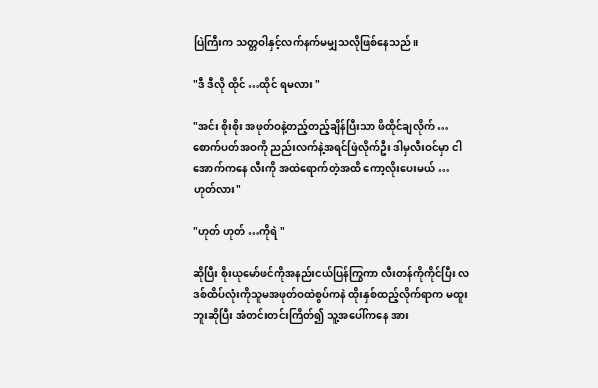ပြဲကြီးက သတ္တဝါနှင့်လက်နက်မမျှသလိုဖြစ်နေသည်။

"ဒီ ဒီလို ထိုင် …ထိုင် ရမလား "

"အင်း စိုးစိုး အဖုတ်ဝနဲ့တည့်တည့်ချိန်ပြီးသာ ဖိထိုင်ချလိုက် …စောက်ပတ်အဝကို ညည်းလက်နဲ့အရင်ဖြဲလိုက်ဦး ဒါမှလီးဝင်မှာ ငါအောက်ကနေ လီးကို အထဲရောက်တဲ့အထိ ကော့လိုးပေးမယ် …ဟုတ်လား"

"ဟုတ် ဟုတ် …ကိုရဲ "

ဆိုပြီး စိုးယုမော်ဖင်ကိုအနည်းငယ်ပြန်ကြွကာ လီးတန်ကိုကိုင်ပြီး လဒစ်ထိပ်လုံးကိုသူမအဖုတ်ဝထဲစွပ်ကနဲ ထိုးနှစ်ထည့်လိုက်ရာက မထူးဘူးဆိုပြီး အံတင်းတင်းကြိတ်၍ သူ့အပေါ်ကနေ အား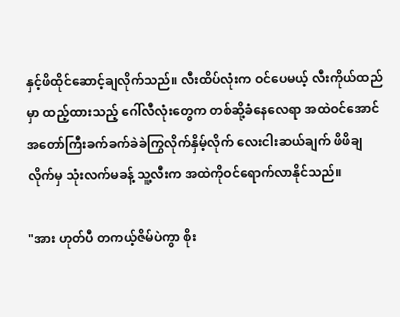နှင့်ဖိထိုင်ဆောင့်ချလိုက်သည်။ လီးထိပ်လုံးက ဝင်ပေမယ့် လီးကိုယ်ထည်မှာ ထည့်ထားသည့် ဂေါ်လီလုံးတွေက တစ်ဆို့ခံနေလေရာ အထဲဝင်အောင် အတော်ကြီးခက်ခက်ခဲခဲကြွလိုက်နှိမ့်လိုက် လေးငါးဆယ်ချက် ဖိဖိချလိုက်မှ သုံးလက်မခန့် သူ့လီးက အထဲကိုဝင်ရောက်လာနိုင်သည်။

"အား ဟုတ်ပီ တကယ့်ဇိမ်ပဲကွာ စိုး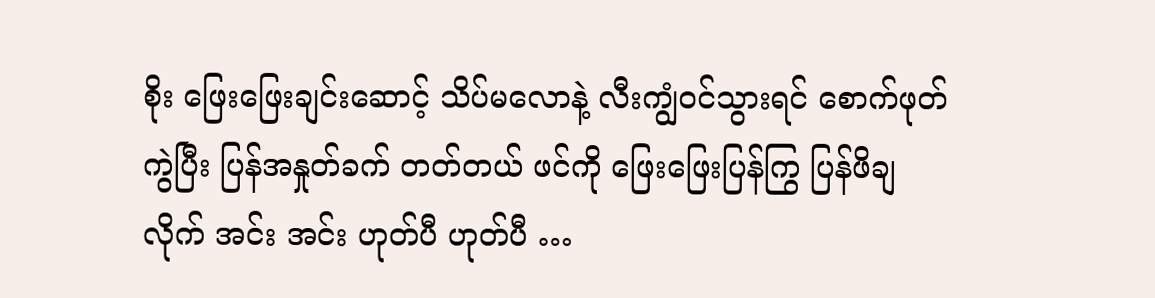စိုး ဖြေးဖြေးချင်းဆောင့် သိပ်မလောနဲ့ လီးကျွံဝင်သွားရင် စောက်ဖုတ်ကွဲပြီး ပြန်အနှုတ်ခက် တတ်တယ် ဖင်ကို ဖြေးဖြေးပြန်ကြွ ပြန်ဖိချလိုက် အင်း အင်း ဟုတ်ပီ ဟုတ်ပီ …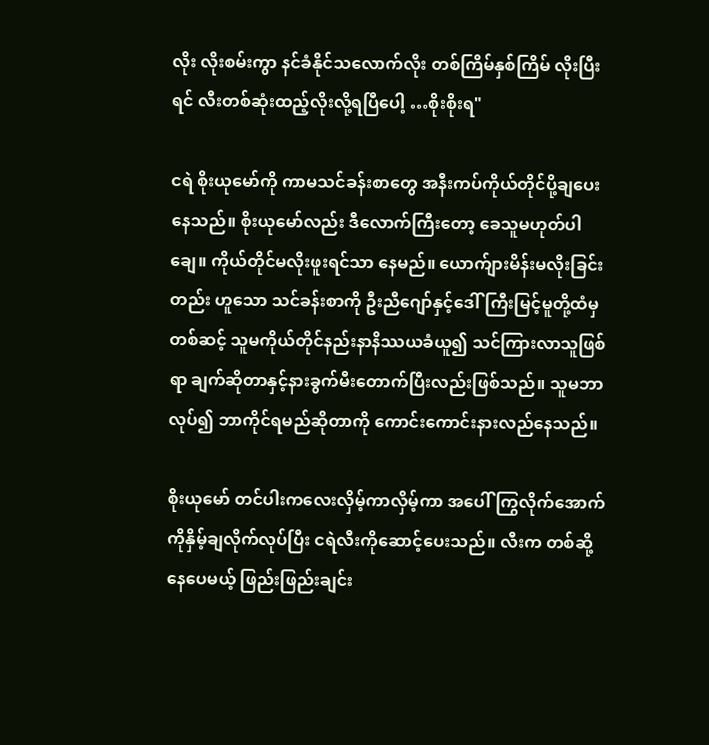လိုး လိုးစမ်းကွာ နင်ခံနိုင်သလောက်လိုး တစ်ကြိမ်နှစ်ကြိမ် လိုးပြီးရင် လီးတစ်ဆုံးထည့်လိုးလို့ရပြီပေါ့ …စိုးစိုးရ"

ငရဲ စိုးယုမော်ကို ကာမသင်ခန်းစာတွေ အနီးကပ်ကိုယ်တိုင်ပို့ချပေးနေသည်။ စိုးယုမော်လည်း ဒီလောက်ကြီးတော့ ခေသူမဟုတ်ပါချေ။ ကိုယ်တိုင်မလိုးဖူးရင်သာ နေမည်။ ယောက်ျားမိန်းမလိုးခြင်းတည်း ဟူသော သင်ခန်းစာကို ဦးညီဂျော်နှင့်ဒေါ်ကြီးမြင့်မူတို့ထံမှတစ်ဆင့် သူမကိုယ်တိုင်နည်းနာနိဿယခံယူ၍ သင်ကြားလာသူဖြစ်ရာ ချက်ဆိုတာနှင့်နားခွက်မီးတောက်ပြီးလည်းဖြစ်သည်။ သူမဘာလုပ်၍ ဘာကိုင်ရမည်ဆိုတာကို ကောင်းကောင်းနားလည်နေသည်။

စိုးယုမော် တင်ပါးကလေးလှိမ့်ကာလှိမ့်ကာ အပေါ်ကြွလိုက်အောက်ကိုနှိမ့်ချလိုက်လုပ်ပြီး ငရဲလီးကိုဆောင့်ပေးသည်။ လီးက တစ်ဆို့နေပေမယ့် ဖြည်းဖြည်းချင်း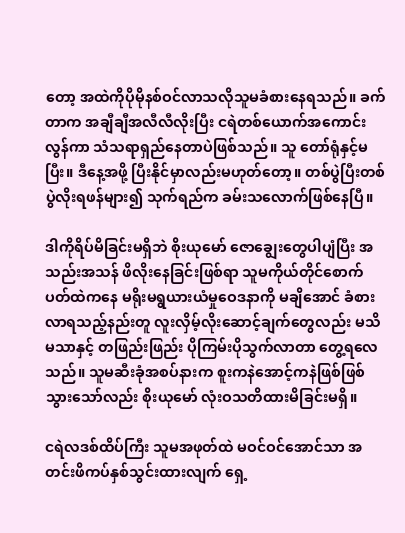တော့ အထဲကိုပိုမိုနစ်ဝင်လာသလိုသူမခံစားနေရသည်။ ခက်တာက အချီချီအလီလီလိုးပြီး ငရဲတစ်ယောက်အကောင်းလွန်ကာ သံသရာရှည်နေတာပဲဖြစ်သည်။ သူ တော်ရုံနှင့်မပြီး။ ဒီနေ့အဖို့ ပြီးနိုင်မှာလည်းမဟုတ်တော့။ တစ်ပွဲပြီးတစ်ပွဲလိုးရဖန်များ၍ သုက်ရည်က ခမ်းသလောက်ဖြစ်နေပြီ။

ဒါကိုရိပ်မိခြင်းမရှိဘဲ စိုးယုမော် ဇောချွေးတွေပါပျံပြီး အသည်းအသန် ဖိလိုးနေခြင်းဖြစ်ရာ သူမကိုယ်တိုင်စောက်ပတ်ထဲကနေ မရိုးမရွယားယံမှုဝေဒနာကို မချိအောင် ခံစားလာရသည့်နည်းတူ လူးလှိမ့်လိုးဆောင့်ချက်တွေလည်း မသိမသာနှင့် တဖြည်းဖြည်း ပိုကြမ်းပိုသွက်လာတာ တွေ့ရလေသည်။ သူမဆီးခုံအစပ်နားက စူးကနဲအောင့်ကနဲဖြစ်ဖြစ်သွားသော်လည်း စိုးယုမော် လုံးဝသတိထားမိခြင်းမရှိ။

ငရဲလဒစ်ထိပ်ကြီး သူမအဖုတ်ထဲ မဝင်ဝင်အောင်သာ အတင်းဖိကပ်နှစ်သွင်းထားလျက် ရှေ့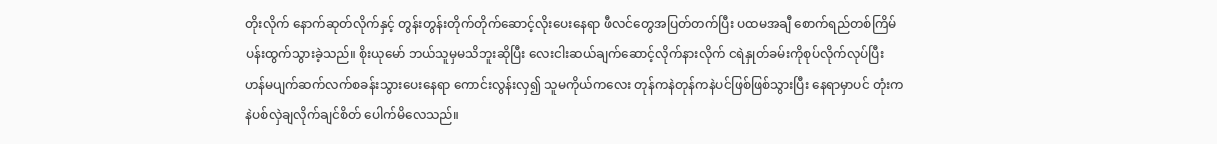တိုးလိုက် နောက်ဆုတ်လိုက်နှင့် တွန်းတွန်းတိုက်တိုက်ဆောင့်လိုးပေးနေရာ ဖီလင်တွေအပြတ်တက်ပြီး ပထမအချီ စောက်ရည်တစ်ကြိမ် ပန်းထွက်သွားခဲ့သည်။ စိုးယုမော် ဘယ်သူမှမသိဘူးဆိုပြီး လေးငါးဆယ်ချက်ဆောင့်လိုက်နားလိုက် ငရဲနှုတ်ခမ်းကိုစုပ်လိုက်လုပ်ပြီး ဟန်မပျက်ဆက်လက်စခန်းသွားပေးနေရာ ကောင်းလွန်းလှ၍ သူမကိုယ်ကလေး တုန်ကနဲတုန်ကနဲပင်ဖြစ်ဖြစ်သွားပြီး နေရာမှာပင် တုံးကနဲပစ်လှဲချလိုက်ချင်စိတ် ပေါက်မိလေသည်။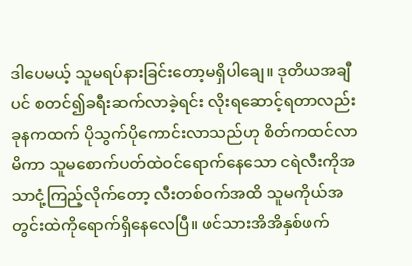ဒါပေမယ့် သူမရပ်နားခြင်းတော့မရှိပါချေ။ ဒုတိယအချီပင် စတင်၍ခရီးဆက်လာခဲ့ရင်း လိုးရဆောင့်ရတာလည်း ခုနကထက် ပိုသွက်ပိုကောင်းလာသည်ဟု စိတ်ကထင်လာမိကာ သူမစောက်ပတ်ထဲဝင်ရောက်နေသော ငရဲလီးကိုအသာငုံ့ကြည့်လိုက်တော့ လီးတစ်ဝက်အထိ သူမကိုယ်အတွင်းထဲကိုရောက်ရှိနေလေပြီ။ ဖင်သားအိအိနှစ်ဖက်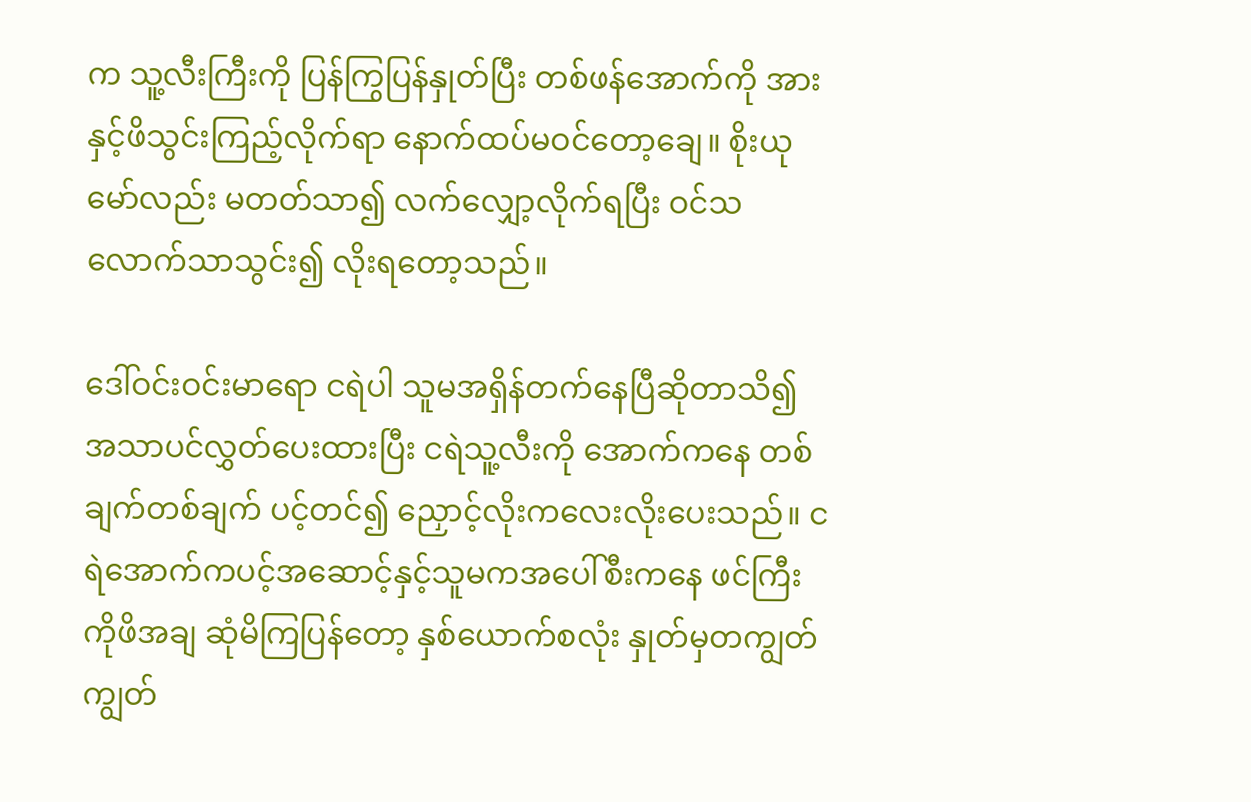က သူ့လီးကြီးကို ပြန်ကြွပြန်နှုတ်ပြီး တစ်ဖန်အောက်ကို အားနှင့်ဖိသွင်းကြည့်လိုက်ရာ နောက်ထပ်မဝင်တော့ချေ။ စိုးယုမော်လည်း မတတ်သာ၍ လက်လျှော့လိုက်ရပြီး ဝင်သလောက်သာသွင်း၍ လိုးရတော့သည်။

ဒေါ်ဝင်းဝင်းမာရော ငရဲပါ သူမအရှိန်တက်နေပြီဆိုတာသိ၍ အသာပင်လွှတ်ပေးထားပြီး ငရဲသူ့လီးကို အောက်ကနေ တစ်ချက်တစ်ချက် ပင့်တင်၍ ညှောင့်လိုးကလေးလိုးပေးသည်။ ငရဲအောက်ကပင့်အဆောင့်နှင့်သူမကအပေါ်စီးကနေ ဖင်ကြီးကိုဖိအချ ဆုံမိကြပြန်တော့ နှစ်ယောက်စလုံး နှုတ်မှတကျွတ်ကျွတ်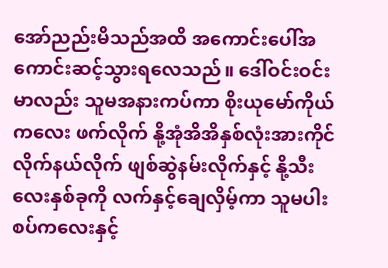အော်ညည်းမိသည်အထိ အကောင်းပေါ်အကောင်းဆင့်သွားရလေသည်။ ဒေါ်ဝင်းဝင်းမာလည်း သူမအနားကပ်ကာ စိုးယုမော်ကိုယ်ကလေး ဖက်လိုက် နို့အုံအိအိနှစ်လုံးအားကိုင်လိုက်နယ်လိုက် ဖျစ်ဆွဲနမ်းလိုက်နှင့် နို့သီးလေးနှစ်ခုကို လက်နှင့်ချေလှိမ့်ကာ သူမပါးစပ်ကလေးနှင့်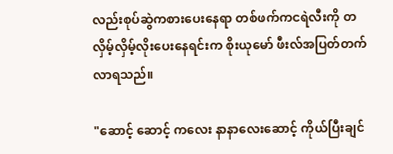လည်းစုပ်ဆွဲကစားပေးနေရာ တစ်ဖက်ကငရဲလီးကို တလှိမ့်လှိမ့်လိုးပေးနေရင်းက စိုးယုမော် ဖီးလ်အပြတ်တက်လာရသည်။

"ဆောင့် ဆောင့် ကလေး နာနာလေးဆောင့် ကိုယ်ပြီးချင်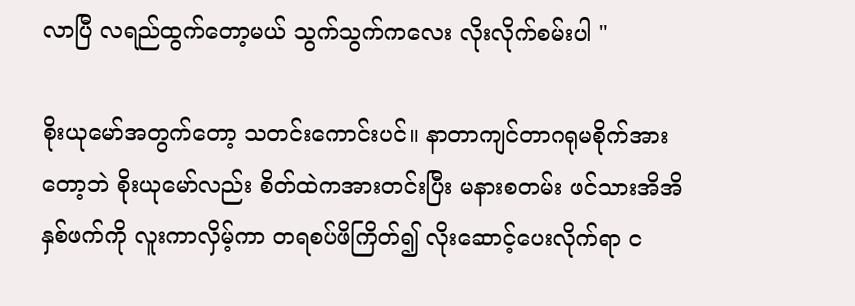လာပြီ လရည်ထွက်တော့မယ် သွက်သွက်ကလေး လိုးလိုက်စမ်းပါ "

စိုးယုမော်အတွက်တော့ သတင်းကောင်းပင်။ နာတာကျင်တာဂရုမစိုက်အားတော့ဘဲ စိုးယုမော်လည်း စိတ်ထဲကအားတင်းပြီး မနားစတမ်း ဖင်သားအိအိနှစ်ဖက်ကို လူးကာလှိမ့်ကာ တရစပ်ဖိကြိတ်၍ လိုးဆောင့်ပေးလိုက်ရာ င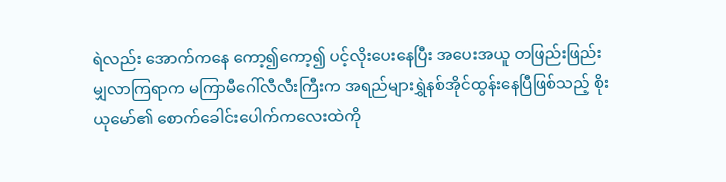ရဲလည်း အောက်ကနေ ကော့၍ကော့၍ ပင့်လိုးပေးနေပြီး အပေးအယူ တဖြည်းဖြည်းမျှလာကြရာက မကြာမီဂေါ်လီလီးကြီးက အရည်များရွှဲနစ်အိုင်ထွန်းနေပြီဖြစ်သည့် စိုးယုမော်၏ စောက်ခေါင်းပေါက်ကလေးထဲကို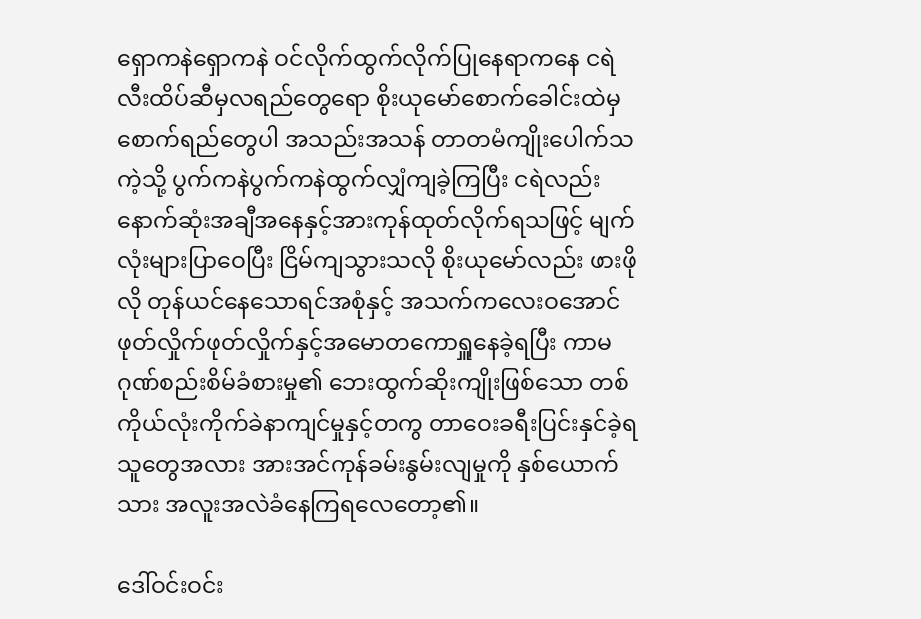ရှောကနဲရှောကနဲ ဝင်လိုက်ထွက်လိုက်ပြုနေရာကနေ ငရဲလီးထိပ်ဆီမှလရည်တွေရော စိုးယုမော်စောက်ခေါင်းထဲမှ စောက်ရည်တွေပါ အသည်းအသန် တာတမံကျိုးပေါက်သကဲ့သို့ ပွက်ကနဲပွက်ကနဲထွက်လျှံကျခဲ့ကြပြီး ငရဲလည်း နောက်ဆုံးအချီအနေနှင့်အားကုန်ထုတ်လိုက်ရသဖြင့် မျက်လုံးများပြာဝေပြီး ငြိမ်ကျသွားသလို စိုးယုမော်လည်း ဖားဖိုလို တုန်ယင်နေသောရင်အစုံနှင့် အသက်ကလေးဝအောင် ဖုတ်လှိုက်ဖုတ်လှိုက်နှင့်အမောတကောရှူနေခဲ့ရပြီး ကာမဂုဏ်စည်းစိမ်ခံစားမှု၏ ဘေးထွက်ဆိုးကျိုးဖြစ်သော တစ်ကိုယ်လုံးကိုက်ခဲနာကျင်မှုနှင့်တကွ တာဝေးခရီးပြင်းနှင်ခဲ့ရသူတွေအလား အားအင်ကုန်ခမ်းနွမ်းလျမှုကို နှစ်ယောက်သား အလူးအလဲခံနေကြရလေတော့၏။

ဒေါ်ဝင်းဝင်း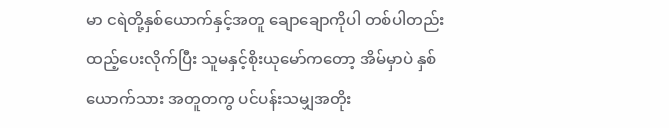မာ ငရဲတို့နှစ်ယောက်နှင့်အတူ ချောချောကိုပါ တစ်ပါတည်း ထည့်ပေးလိုက်ပြီး သူမနှင့်စိုးယုမော်ကတော့ အိမ်မှာပဲ နှစ်ယောက်သား အတူတကွ ပင်ပန်းသမျှအတိုး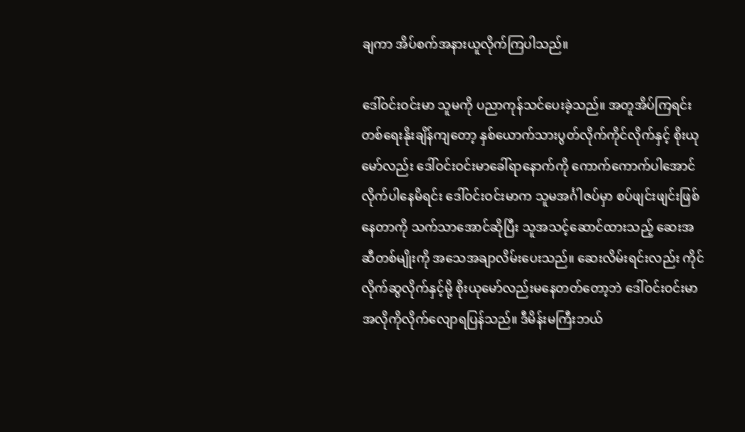ချကာ အိပ်စက်အနားယူလိုက်ကြပါသည်။

ဒေါ်ဝင်းဝင်းမာ သူမကို ပညာကုန်သင်ပေးခဲ့သည်။ အတူအိပ်ကြရင်း တစ်ရေးနိုးချိန်ကျတော့ နှစ်ယောက်သားပွတ်လိုက်ကိုင်လိုက်နှင့် စိုးယုမော်လည်း ဒေါ်ဝင်းဝင်းမာခေါ်ရာနောက်ကို ကောက်ကောက်ပါအောင်လိုက်ပါနေမိရင်း ဒေါ်ဝင်းဝင်းမာက သူမအင်္ဂါဇပ်မှာ စပ်ဖျင်းဖျင်းဖြစ်နေတာကို သက်သာအောင်ဆိုပြီး သူအသင့်ဆောင်ထားသည့် ဆေးအဆီတစ်မျိုးကို အသေအချာလိမ်းပေးသည်။ ဆေးလိမ်းရင်းလည်း ကိုင်လိုက်ဆွလိုက်နှင့်မို့ စိုးယုမော်လည်းမနေတတ်တော့ဘဲ ဒေါ်ဝင်းဝင်းမာအလိုကိုလိုက်လျောရပြန်သည်။ ဒီမိန်းမကြီးဘယ်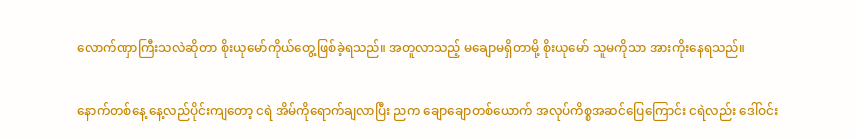လောက်ဏှာကြီးသလဲဆိုတာ စိုးယုမော်ကိုယ်တွေ့ဖြစ်ခဲ့ရသည်။ အတူလာသည့် မချောမရှိတာမို့ စိုးယုမော် သူမကိုသာ အားကိုးနေရသည်။

နောက်တစ်နေ့ နေ့လည်ပိုင်းကျတော့ ငရဲ အိမ်ကိုရောက်ချလာပြီး ညက ချောချောတစ်ယောက် အလုပ်ကိစ္စအဆင်ပြေကြောင်း ငရဲလည်း ဒေါ်ဝင်း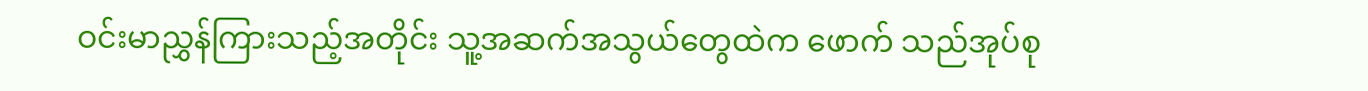ဝင်းမာညွှန်ကြားသည့်အတိုင်း သူ့အဆက်အသွယ်တွေထဲက ဖောက် သည်အုပ်စု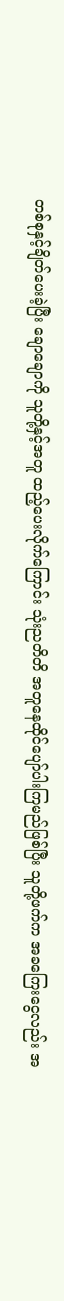တစ်စုနှင့်ချိတ်ပေးခဲ့ပြီး ချောချောကို သူတို့နှင့်အတူ ထည့်ပေးလိုက်ကြောင်း သုံးညတိတိ အတူနေထိုင်ပျော်ပါးကြမည်ဖြစ်ပြီး သူတို့ဖက်က အခကြေးငွေလည်း အ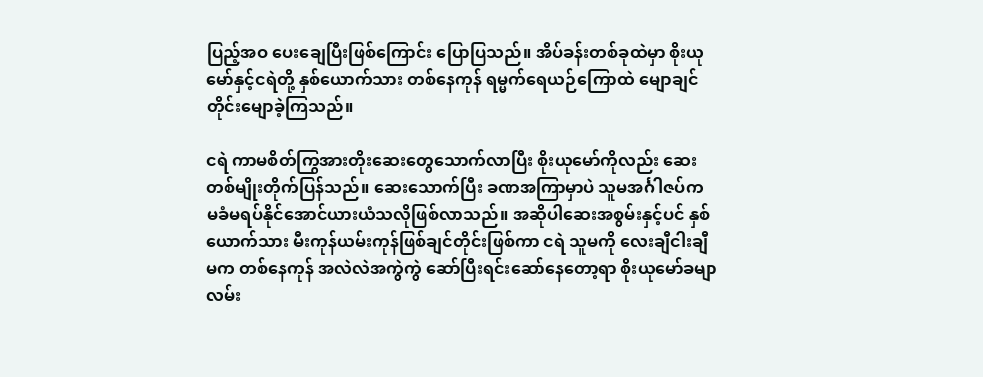ပြည့်အဝ ပေးချေပြီးဖြစ်ကြောင်း ပြောပြသည်။ အိပ်ခန်းတစ်ခုထဲမှာ စိုးယုမော်နှင့်ငရဲတို့ နှစ်ယောက်သား တစ်နေကုန် ရမ္မက်ရေယဉ်ကြောထဲ မျောချင်တိုင်းမျောခဲ့ကြသည်။

ငရဲ ကာမစိတ်ကြွအားတိုးဆေးတွေသောက်လာပြီး စိုးယုမော်ကိုလည်း ဆေးတစ်မျိုးတိုက်ပြန်သည်။ ဆေးသောက်ပြီး ခဏအကြာမှာပဲ သူမအင်္ဂါဇပ်က မခံမရပ်နိုင်အောင်ယားယံသလိုဖြစ်လာသည်။ အဆိုပါဆေးအစွမ်းနှင့်ပင် နှစ်ယောက်သား မီးကုန်ယမ်းကုန်ဖြစ်ချင်တိုင်းဖြစ်ကာ ငရဲ သူမကို လေးချီငါးချီမက တစ်နေကုန် အလဲလဲအကွဲကွဲ ဆော်ပြီးရင်းဆော်နေတော့ရာ စိုးယုမော်ခမျာ လမ်း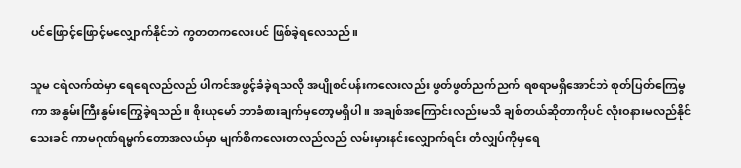ပင်ဖြောင့်ဖြောင့်မလျှောက်နိုင်ဘဲ ကွတတကလေးပင် ဖြစ်ခဲ့ရလေသည်။

သူမ ငရဲလက်ထဲမှာ ရေရေလည်လည် ပါကင်အဖွင့်ခံခဲ့ရသလို အပျိုစင်ပန်းကလေးလည်း ဖွတ်ဖွတ်ညက်ညက် ရစရာမရှိအောင်ဘဲ စုတ်ပြတ်ကြေမွကာ အနွမ်းကြီးနွမ်းကြွေခဲ့ရသည်။ စိုးယုမော် ဘာခံစားချက်မှတော့မရှိပါ။ အချစ်အကြောင်းလည်းမသိ ချစ်တယ်ဆိုတာကိုပင် လုံးဝနားမလည်နိုင်သေးခင် ကာမဂုဏ်ရမ္မက်တောအလယ်မှာ မျက်စိကလေးတလည်လည် လမ်းမှားနင်းလျှောက်ရင်း တံလျှပ်ကိုမှရေ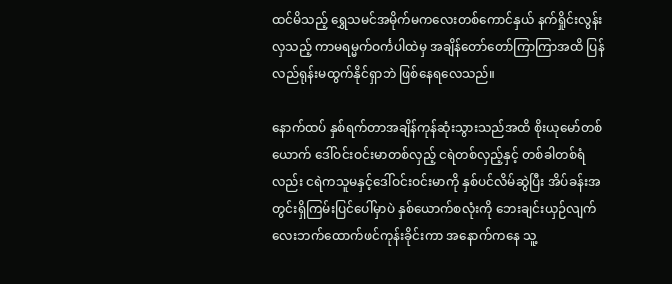ထင်မိသည့် ရွှေသမင်အမိုက်မကလေးတစ်ကောင်နှယ် နက်ရှိုင်းလွန်းလှသည့် ကာမရမ္မက်ဝင်္ကပါထဲမှ အချိန်တော်တော်ကြာကြာအထိ ပြန်လည်ရုန်းမထွက်နိုင်ရှာဘဲ ဖြစ်နေရလေသည်။

နောက်ထပ် နှစ်ရက်တာအချိန်ကုန်ဆုံးသွားသည်အထိ စိုးယုမော်တစ်ယောက် ဒေါ်ဝင်းဝင်းမာတစ်လှည့် ငရဲတစ်လှည့်နှင့် တစ်ခါတစ်ရံလည်း ငရဲကသူမနှင့်ဒေါ်ဝင်းဝင်းမာကို နှစ်ပင်လိမ်ဆွဲပြီး အိပ်ခန်းအတွင်းရှိကြမ်းပြင်ပေါ်မှာပဲ နှစ်ယောက်စလုံးကို ဘေးချင်းယှဉ်လျက် လေးဘက်ထောက်ဖင်ကုန်းခိုင်းကာ အနောက်ကနေ သူ့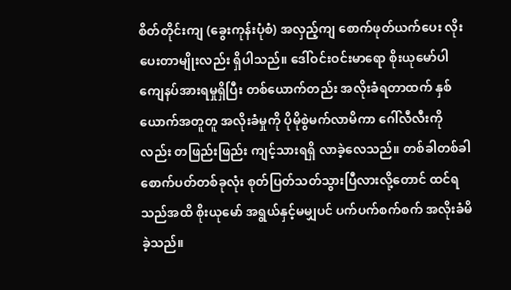စိတ်တိုင်းကျ (ခွေးကုန်းပုံစံ) အလှည့်ကျ စောက်ဖုတ်ယက်ပေး လိုးပေးတာမျိုးလည်း ရှိပါသည်။ ဒေါ်ဝင်းဝင်းမာရော စိုးယုမော်ပါ ကျေနပ်အားရမှုရှိပြီး တစ်ယောက်တည်း အလိုးခံရတာထက် နှစ်ယောက်အတူတူ အလိုးခံမှုကို ပိုမိုစွဲမက်လာမိကာ ဂေါ်လီလီးကိုလည်း တဖြည်းဖြည်း ကျင့်သားရရှိ လာခဲ့လေသည်။ တစ်ခါတစ်ခါ စောက်ပတ်တစ်ခုလုံး စုတ်ပြတ်သတ်သွားပြီလားလို့တောင် ထင်ရသည်အထိ စိုးယုမော် အရွယ်နှင့်မမျှပင် ပက်ပက်စက်စက် အလိုးခံမိခဲ့သည်။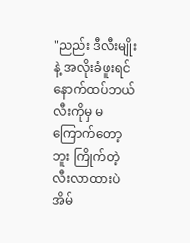"ညည်း ဒီလီးမျိုးနဲ့ အလိုးခံဖူးရင် နောက်ထပ်ဘယ်လီးကိုမှ မကြောက်တော့ဘူး ကြိုက်တဲ့လီးလာထားပဲ အိမ်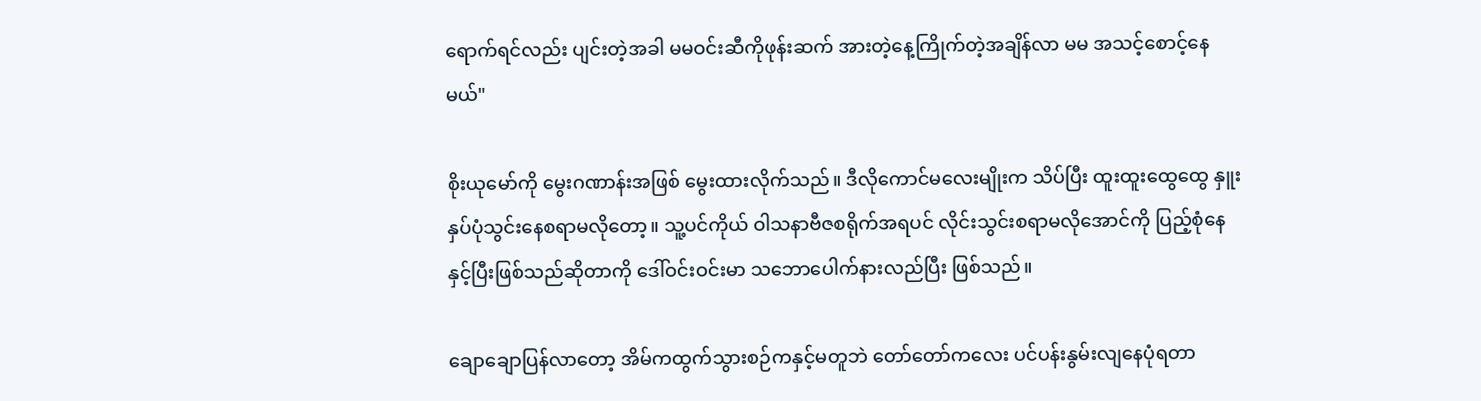ရောက်ရင်လည်း ပျင်းတဲ့အခါ မမဝင်းဆီကိုဖုန်းဆက် အားတဲ့နေ့ကြိုက်တဲ့အချိန်လာ မမ အသင့်စောင့်နေမယ်"

စိုးယုမော်ကို မွေးဂဏာန်းအဖြစ် မွေးထားလိုက်သည်။ ဒီလိုကောင်မလေးမျိုးက သိပ်ပြီး ထူးထူးထွေထွေ နှူးနှပ်ပုံသွင်းနေစရာမလိုတော့။ သူ့ပင်ကိုယ် ဝါသနာဗီဇစရိုက်အရပင် လိုင်းသွင်းစရာမလိုအောင်ကို ပြည့်စုံနေနှင့်ပြီးဖြစ်သည်ဆိုတာကို ဒေါ်ဝင်းဝင်းမာ သဘောပေါက်နားလည်ပြီး ဖြစ်သည်။

ချောချောပြန်လာတော့ အိမ်ကထွက်သွားစဉ်ကနှင့်မတူဘဲ တော်တော်ကလေး ပင်ပန်းနွမ်းလျနေပုံရတာ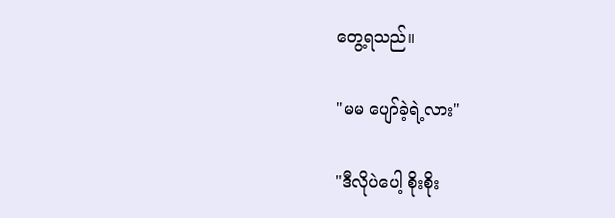တွေ့ရသည်။

"မမ ပျော်ခဲ့ရဲ့လား"

"ဒီလိုပဲပေါ့ စိုးစိုး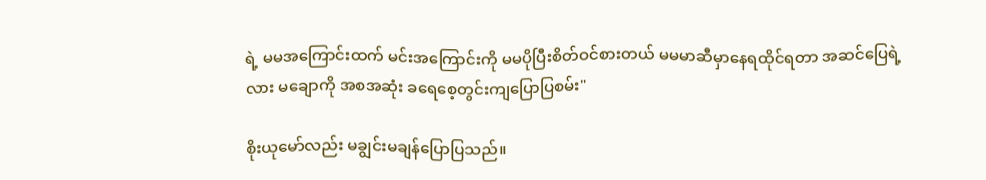ရဲ့ မမအကြောင်းထက် မင်းအကြောင်းကို မမပိုပြီးစိတ်ဝင်စားတယ် မမမာဆီမှာနေရထိုင်ရတာ အဆင်ပြေရဲ့လား မချောကို အစအဆုံး ခရေစေ့တွင်းကျပြောပြစမ်း"

စိုးယုမော်လည်း မချွင်းမချန်ပြောပြသည်။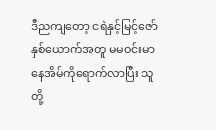ဒီညကျတော့ ငရဲနှင့်မြင့်ဇော်နှစ်ယောက်အတူ မမဝင်းမာနေအိမ်ကိုရောက်လာပြီး သူတို့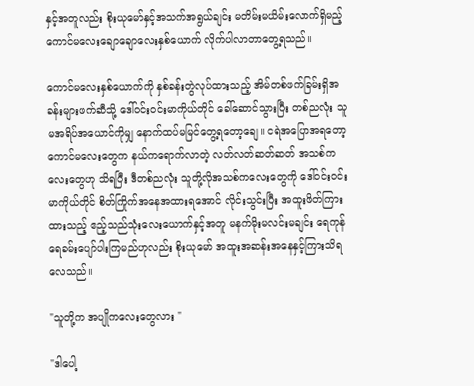နှင့်အတူလည်း စိုးယုမော်နှင့်အသက်အရွယ်ချင်း မတိမ်းမယိမ်းလောက်ရှိမည့် ကောင်မလေးချောချောလေးနှစ်ယောက် လိုက်ပါလာတာတွေ့ရသည်။

ကောင်မလေးနှစ်ယောက်ကို နှစ်ခန်းတွဲလုပ်ထားသည့် အိမ်တစ်ဖက်ခြမ်းရှိအခန်းများဖက်ဆီသို့ ဒေါ်ဝင်းဝင်းမာကိုယ်တိုင် ခေါ်ဆောင်သွားပြီး တစ်ညလုံး သူမအရိပ်အယောင်ကိုမျှ နောက်ထပ်မမြင်တွေ့ရတော့ချေ။ ငရဲအပြောအရတော့ ကောင်မလေးတွေက နယ်ကရောက်လာတဲ့ လတ်လတ်ဆတ်ဆတ် အသစ်ကလေးတွေဟု သိရပြီး ဒီတစ်ညလုံး သူတို့လိုအသစ်ကလေးတွေကို ဒေါ်ဝင်းဝင်းမာကိုယ်တိုင် စိတ်ကြိုက်အနေအထားရအောင် လိုင်းသွင်းပြီး အထူးဖိတ်ကြားထားသည့် ဧည့်သည်သုံးလေးယောက်နှင့်အတူ မနက်မိုးမလင်းမချင်း ရေကုန်ရေခမ်းပျော်ပါးကြမည်ဟုလည်း စိုးယုမော် အထူးအဆန်းအနေနှင့်ကြားသိရလေသည်။

"သူတို့က အပျိုကလေးတွေလား "

"ဒါပေါ့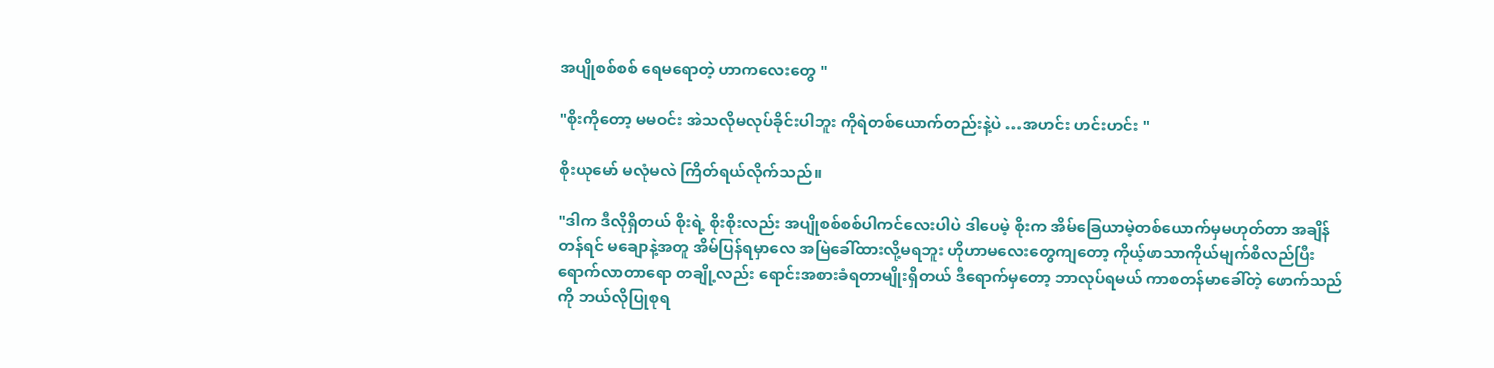အပျိုစစ်စစ် ရေမရောတဲ့ ဟာကလေးတွေ "

"စိုးကိုတော့ မမဝင်း အဲသလိုမလုပ်ခိုင်းပါဘူး ကိုရဲတစ်ယောက်တည်းနဲ့ပဲ …အဟင်း ဟင်းဟင်း "

စိုးယုမော် မလုံမလဲ ကြိတ်ရယ်လိုက်သည်။

"ဒါက ဒီလိုရှိတယ် စိုးရဲ့ စိုးစိုးလည်း အပျိုစစ်စစ်ပါကင်လေးပါပဲ ဒါပေမဲ့ စိုးက အိမ်ခြေယာမဲ့တစ်ယောက်မှမဟုတ်တာ အချိန်တန်ရင် မချောနဲ့အတူ အိမ်ပြန်ရမှာလေ အမြဲခေါ်ထားလို့မရဘူး ဟိုဟာမလေးတွေကျတော့ ကိုယ့်ဖာသာကိုယ်မျက်စိလည်ပြီး ရောက်လာတာရော တချို့လည်း ရောင်းအစားခံရတာမျိုးရှိတယ် ဒီရောက်မှတော့ ဘာလုပ်ရမယ် ကာစတန်မာခေါ်တဲ့ ဖောက်သည်ကို ဘယ်လိုပြုစုရ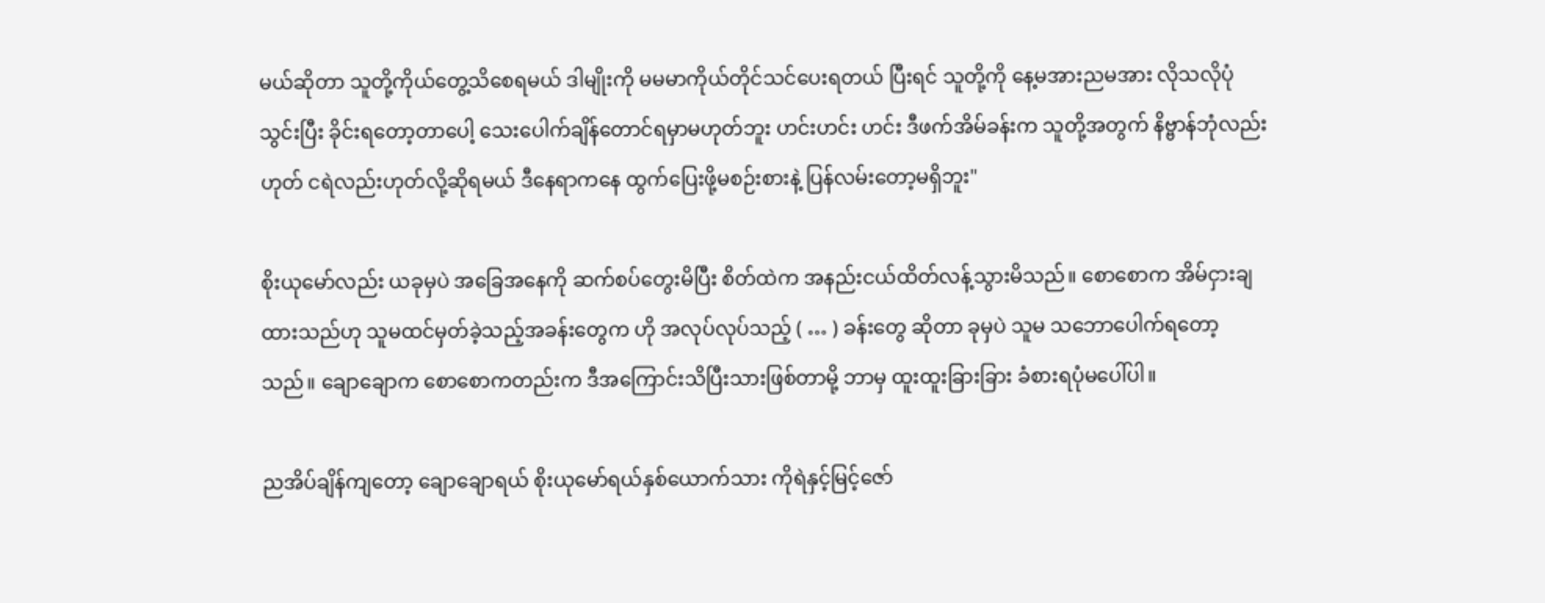မယ်ဆိုတာ သူတို့ကိုယ်တွေ့သိစေရမယ် ဒါမျိုးကို မမမာကိုယ်တိုင်သင်ပေးရတယ် ပြီးရင် သူတို့ကို နေ့မအားညမအား လိုသလိုပုံသွင်းပြီး ခိုင်းရတော့တာပေါ့ သေးပေါက်ချိန်တောင်ရမှာမဟုတ်ဘူး ဟင်းဟင်း ဟင်း ဒီဖက်အိမ်ခန်းက သူတို့အတွက် နိဗ္ဗာန်ဘုံလည်းဟုတ် ငရဲလည်းဟုတ်လို့ဆိုရမယ် ဒီနေရာကနေ ထွက်ပြေးဖို့မစဉ်းစားနဲ့ ပြန်လမ်းတော့မရှိဘူး"

စိုးယုမော်လည်း ယခုမှပဲ အခြေအနေကို ဆက်စပ်တွေးမိပြီး စိတ်ထဲက အနည်းငယ်ထိတ်လန့်သွားမိသည်။ စောစောက အိမ်ငှားချထားသည်ဟု သူမထင်မှတ်ခဲ့သည့်အခန်းတွေက ဟို အလုပ်လုပ်သည့် ( … ) ခန်းတွေ ဆိုတာ ခုမှပဲ သူမ သဘောပေါက်ရတော့သည်။ ချောချောက စောစောကတည်းက ဒီအကြောင်းသိပြီးသားဖြစ်တာမို့ ဘာမှ ထူးထူးခြားခြား ခံစားရပုံမပေါ်ပါ။

ညအိပ်ချိန်ကျတော့ ချောချောရယ် စိုးယုမော်ရယ်နှစ်ယောက်သား ကိုရဲနှင့်မြင့်ဇော်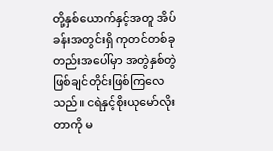တို့နှစ်ယောက်နှင့်အတူ အိပ်ခန်းအတွင်းရှိ ကုတင်တစ်ခုတည်းအပေါ်မှာ အတွဲနှစ်တွဲဖြစ်ချင်တိုင်းဖြစ်ကြလေသည်။ ငရဲနှင့်စိုးယုမော်လိုးတာကို မ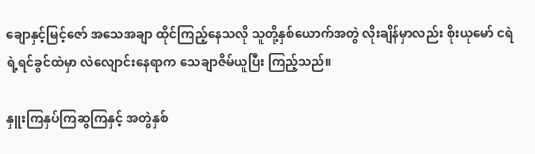ချောနှင့်မြင့်ဇော် အသေအချာ ထိုင်ကြည့်နေသလို သူတို့နှစ်ယောက်အတွဲ လိုးချိန်မှာလည်း စိုးယုမော် ငရဲရဲ့ရင်ခွင်ထဲမှာ လဲလျောင်းနေရာက သေချာဇိမ်ယူပြီး ကြည့်သည်။

နှူးကြနှပ်ကြဆွကြနှင့် အတွဲနှစ်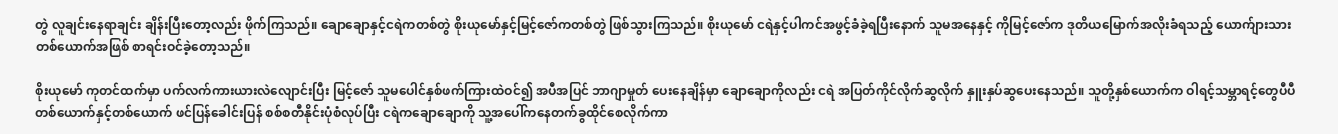တွဲ လူချင်းနေရာချင်း ချိန်းပြီးတော့လည်း ဖိုက်ကြသည်။ ချောချောနှင့်ငရဲကတစ်တွဲ စိုးယုမော်နှင့်မြင့်ဇော်ကတစ်တွဲ ဖြစ်သွားကြသည်။ စိုးယုမော် ငရဲနှင့်ပါကင်အဖွင့်ခံခဲ့ရပြီးနောက် သူမအနေနှင့် ကိုမြင့်ဇော်က ဒုတိယမြောက်အလိုးခံရသည့် ယောက်ျားသားတစ်ယောက်အဖြစ် စာရင်းဝင်ခဲ့တော့သည်။

စိုးယုမော် ကုတင်ထက်မှာ ပက်လက်ကားယားလဲလျောင်းပြီး မြင့်ဇော် သူမပေါင်နှစ်ဖက်ကြားထဲဝင်၍ အပီအပြင် ဘာဂျာမှုတ် ပေးနေချိန်မှာ ချောချောကိုလည်း ငရဲ အပြတ်ကိုင်လိုက်ဆွလိုက် နှူးနှပ်ဆွပေးနေသည်။ သူတို့နှစ်ယောက်က ဝါရင့်သမ္ဘာရင့်တွေပီပီ တစ်ယောက်နှင့်တစ်ယောက် ဖင်ပြန်ခေါင်းပြန် စစ်စတီနိုင်းပုံစံလုပ်ပြီး ငရဲကချောချောကို သူ့အပေါ်ကနေတက်ခွထိုင်စေလိုက်ကာ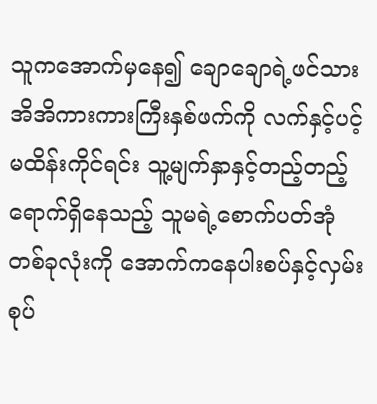သူကအောက်မှနေ၍ ချောချောရဲ့ဖင်သားအိအိကားကားကြီးနှစ်ဖက်ကို လက်နှင့်ပင့်မထိန်းကိုင်ရင်း သူ့မျက်နှာနှင့်တည့်တည့် ရောက်ရှိနေသည့် သူမရဲ့စောက်ပတ်အုံတစ်ခုလုံးကို အောက်ကနေပါးစပ်နှင့်လှမ်းစုပ်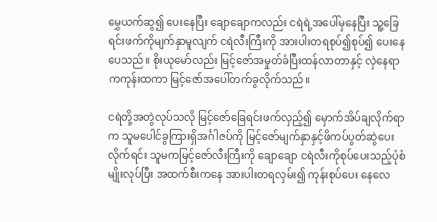မွှေယက်ဆွ၍ ပေးနေပြီး ချောချောကလည်း ငရဲရဲ့အပေါ်မှနေပြီး သူ့ခြေရင်းဖက်ကိုမျက်နှာမူလျက် ငရဲလီးကြီးကို အားပါးတရစုပ်၍စုပ်၍ ပေးနေပေသည်။ စိုးယုမော်လည်း မြင့်ဇော်အမှုတ်ခံပြီးထန်လာတာနှင့် လှဲနေရာကကုန်းထကာ မြင့်ဇော်အပေါ်တက်ခွလိုက်သည်။

ငရဲတို့အတွဲလုပ်သလို မြင့်ဇော်ခြေရင်းဖက်လှည့်၍ မှောက်အိပ်ချလိုက်ရာက သူမပေါင်ခွကြားရှိအင်္ဂါဇပ်ကို မြင့်ဇော်မျက်နှာနှင့်ဖိကပ်ပွတ်ဆွဲပေးလိုက်ရင်း သူမကမြင့်ဇော်လီးကြီးကို ချောချော ငရဲလီးကိုစုပ်ပေးသည့်ပုံစံမျိုးလုပ်ပြီး အထက်စီးကနေ အားပါးတရလှမ်း၍ ကုန်းစုပ်ပေး နေလေ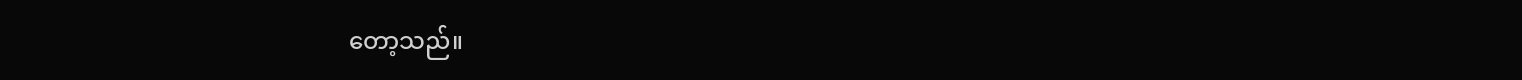တော့သည်။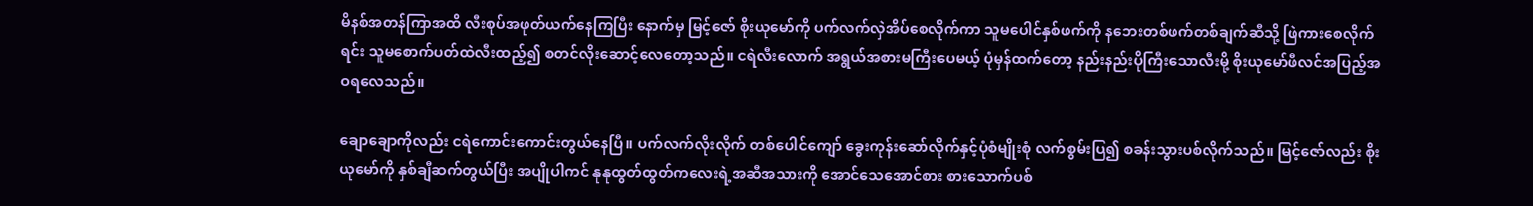မိနစ်အတန်ကြာအထိ လီးစုပ်အဖုတ်ယက်နေကြပြီး နောက်မှ မြင့်ဇော် စိုးယုမော်ကို ပက်လက်လှဲအိပ်စေလိုက်ကာ သူမပေါင်နှစ်ဖက်ကို နဘေးတစ်ဖက်တစ်ချက်ဆီသို့ ဖြဲကားစေလိုက်ရင်း သူမစောက်ပတ်ထဲလီးထည့်၍ စတင်လိုးဆောင့်လေတော့သည်။ ငရဲလီးလောက် အရွယ်အစားမကြီးပေမယ့် ပုံမှန်ထက်တော့ နည်းနည်းပိုကြီးသောလီးမို့ စိုးယုမော်ဖီလင်အပြည့်အဝရလေသည်။

ချောချောကိုလည်း ငရဲကောင်းကောင်းတွယ်နေပြီ။ ပက်လက်လိုးလိုက် တစ်ပေါင်ကျော် ခွေးကုန်းဆော်လိုက်နှင့်ပုံစံမျိုးစုံ လက်စွမ်းပြ၍ စခန်းသွားပစ်လိုက်သည်။ မြင့်ဇော်လည်း စိုးယုမော်ကို နှစ်ချီဆက်တွယ်ပြီး အပျိုပါကင် နုနုထွတ်ထွတ်ကလေးရဲ့အဆီအသားကို အောင်သေအောင်စား စားသောက်ပစ်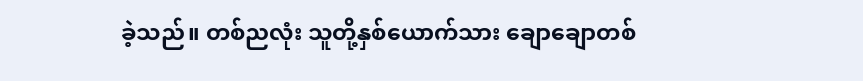ခဲ့သည်။ တစ်ညလုံး သူတို့နှစ်ယောက်သား ချောချောတစ်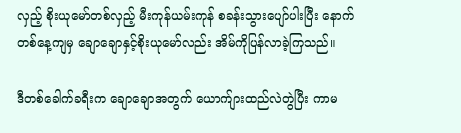လှည့် စိုးယုမော်တစ်လှည့် မီးကုန်ယမ်းကုန် စခန်းသွားပျော်ပါးပြီး နောက်တစ်နေ့ကျမှ ချောချောနှင့်စိုးယုမော်လည်း အိမ်ကိုပြန်လာခဲ့ကြသည်။

ဒီတစ်ခေါက်ခရီးက ချောချောအတွက် ယောက်ျားထည်လဲတွဲပြီး ကာမ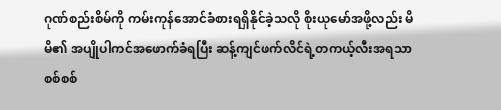ဂုဏ်စည်းစိမ်ကို ကမ်းကုန်အောင်ခံစားရရှိနိုင်ခဲ့သလို စိုးယုမော်အဖို့လည်း မိမိ၏ အပျိုပါကင်အဖောက်ခံရပြီး ဆန့်ကျင်ဖက်လိင်ရဲ့တကယ့်လီးအရသာစစ်စစ်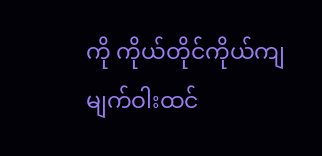ကို ကိုယ်တိုင်ကိုယ်ကျ မျက်ဝါးထင်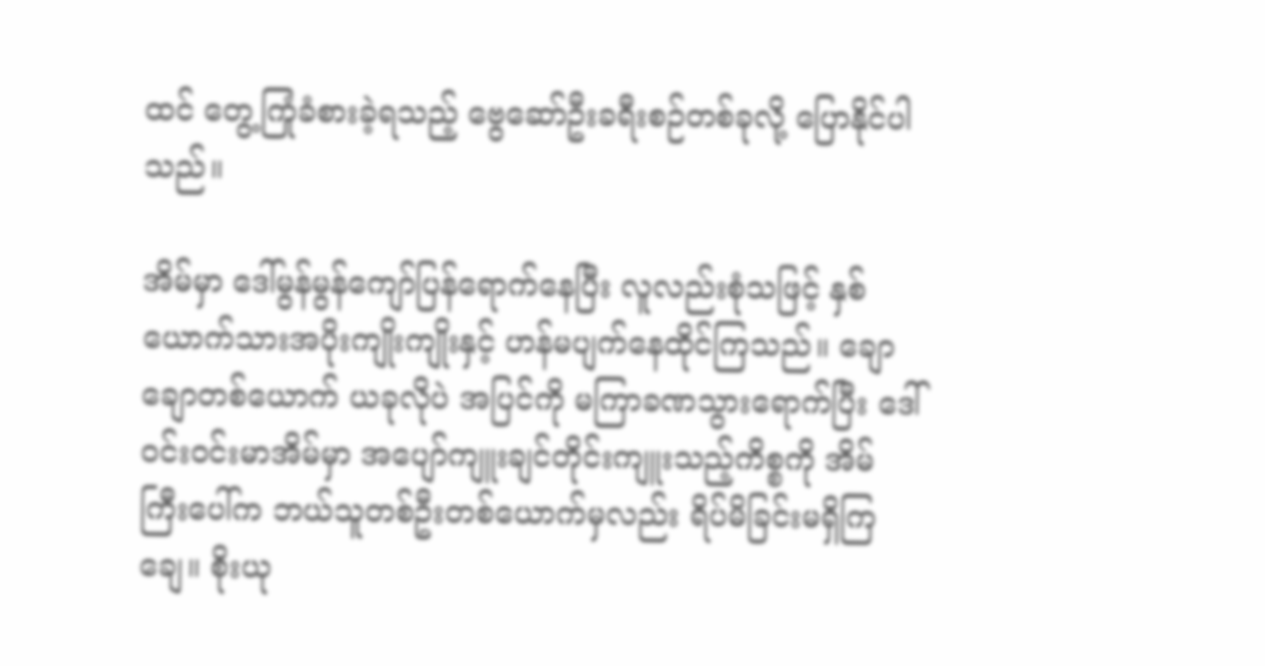ထင် တွေ့ကြုံခံစားခဲ့ရသည့် ဗွေဆော်ဦးခရီးစဉ်တစ်ခုလို့ ပြောနိုင်ပါသည်။

အိမ်မှာ ဒေါ်မွန်မွန်ကျော်ပြန်ရောက်နေပြီး လူလည်းစုံသဖြင့် နှစ်ယောက်သားအပိုးကျိုးကျိုးနှင့် ဟန်မပျက်နေထိုင်ကြသည်။ ချောချောတစ်ယောက် ယခုလိုပဲ အပြင်ကို မကြာခဏသွားရောက်ပြီး ဒေါ်ဝင်းဝင်းမာအိမ်မှာ အပျော်ကျူးချင်တိုင်းကျူးသည့်ကိစ္စကို အိမ်ကြီးပေါ်က ဘယ်သူတစ်ဦးတစ်ယောက်မှလည်း ရိပ်မိခြင်းမရှိကြချေ။ စိုးယု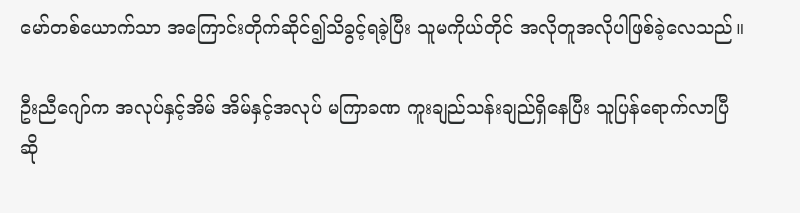မော်တစ်ယောက်သာ အကြောင်းတိုက်ဆိုင်၍သိခွင့်ရခဲ့ပြီး သူမကိုယ်တိုင် အလိုတူအလိုပါဖြစ်ခဲ့လေသည်။

ဦးညီဂျော်က အလုပ်နှင့်အိမ် အိမ်နှင့်အလုပ် မကြာခဏ ကူးချည်သန်းချည်ရှိနေပြီး သူပြန်ရောက်လာပြီဆို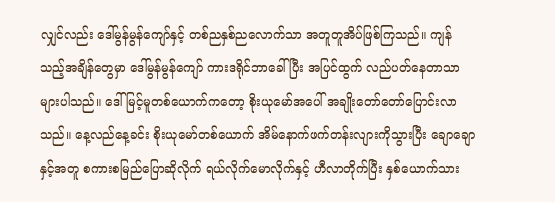လျှင်လည်း ဒေါ်မွန်မွန်ကျော်နှင့် တစ်ညနှစ်ညလောက်သာ အတူတူအိပ်ဖြစ်ကြသည်။ ကျန်သည့်အချိန်တွေမှာ ဒေါ်မွန်မွန်ကျော် ကားဒရိုင်ဘာခေါ်ပြီး အပြင်ထွက် လည်ပတ်နေတာသာ များပါသည်။ ဒေါ်မြင့်မူတစ်ယောက်ကတော့ စိုးယုမော်အပေါ် အချိုးတော်တော်ပြောင်းလာသည်။ နေ့လည်နေ့ခင်း စိုးယုမော်တစ်ယောက် အိမ်နောက်ဖက်တန်းလျားကိုသွားပြီး ချောချောနှင့်အတူ စကားစမြည်ပြောဆိုလိုက် ရယ်လိုက်မောလိုက်နှင့် ဟီလာတိုက်ပြီး နှစ်ယောက်သား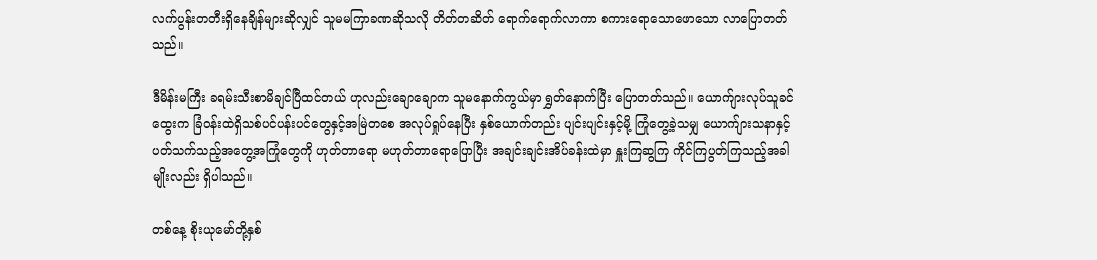လက်ပွန်းတတီးရှိနေချိန်များဆိုလျှင် သူမမကြာခဏဆိုသလို တိတ်တဆိတ် ရောက်ရောက်လာကာ စကားရောသောဖောသော လာပြောတတ်သည်။

ဒီမိန်းမကြီး ခရမ်းသီးစာမိချင်ပြီထင်တယ် ဟုလည်းချောချောက သူမနောက်ကွယ်မှာ ရွှတ်နောက်ပြီး ပြောတတ်သည်။ ယောက်ျားလုပ်သူခင်ထွေးက ခြံဝန်းထဲရှိသစ်ပင်ပန်းပင်တွေနှင့်အမြဲတစေ အလုပ်ရှုပ်နေပြီး နှစ်ယောက်တည်း ပျင်းပျင်းနှင့်မို့ ကြုံတွေ့ခဲ့သမျှ ယောက်ျားသနာနှင့်ပတ်သက်သည့်အတွေ့အကြုံတွေကို ဟုတ်တာရော မဟုတ်တာရောပြောပြီး အချင်းချင်းအိပ်ခန်းထဲမှာ နှူးကြဆွကြ ကိုင်ကြပွတ်ကြသည့်အခါမျိုးလည်း ရှိပါသည်။

တစ်နေ့ စိုးယုမော်တို့နှစ်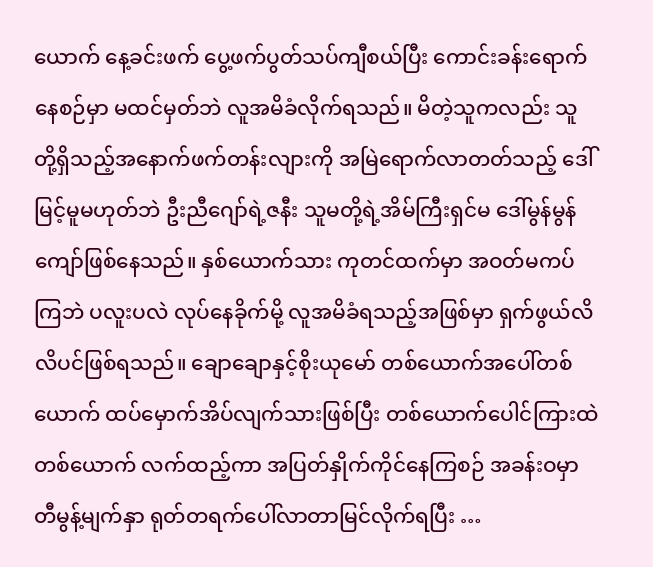ယောက် နေ့ခင်းဖက် ပွေ့ဖက်ပွတ်သပ်ကျီစယ်ပြီး ကောင်းခန်းရောက်နေစဉ်မှာ မထင်မှတ်ဘဲ လူအမိခံလိုက်ရသည်။ မိတဲ့သူကလည်း သူတို့ရှိသည့်အနောက်ဖက်တန်းလျားကို အမြဲရောက်လာတတ်သည့် ဒေါ်မြင့်မူမဟုတ်ဘဲ ဦးညီဂျော်ရဲ့ဇနီး သူမတို့ရဲ့အိမ်ကြီးရှင်မ ဒေါ်မွန်မွန်ကျော်ဖြစ်နေသည်။ နှစ်ယောက်သား ကုတင်ထက်မှာ အဝတ်မကပ်ကြဘဲ ပလူးပလဲ လုပ်နေခိုက်မို့ လူအမိခံရသည့်အဖြစ်မှာ ရှက်ဖွယ်လိလိပင်ဖြစ်ရသည်။ ချောချောနှင့်စိုးယုမော် တစ်ယောက်အပေါ်တစ်ယောက် ထပ်မှောက်အိပ်လျက်သားဖြစ်ပြီး တစ်ယောက်ပေါင်ကြားထဲတစ်ယောက် လက်ထည့်ကာ အပြတ်နှိုက်ကိုင်နေကြစဉ် အခန်းဝမှာ တီမွန့်မျက်နှာ ရုတ်တရက်ပေါ်လာတာမြင်လိုက်ရပြီး …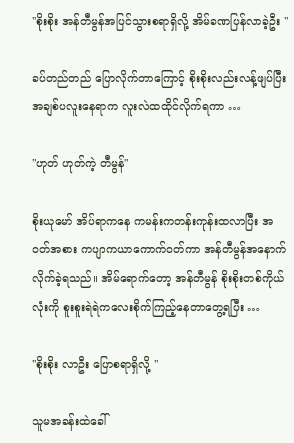"စိုးစိုး အန်တီမွန်အပြင်သွားစရာရှိလို့ အိမ်ခဏပြန်လာခဲ့ဦး "

ခပ်တည်တည် ပြောလိုက်တာကြောင့် စိုးစိုးလည်းလန့်ဖျပ်ပြီး အချစ်ပလူးနေရာက လူးလဲထထိုင်လိုက်ရကာ …

"ဟုတ် ဟုတ်ကဲ့ တီမွန်"

စိုးယုမော် အိပ်ရာကနေ ကမန်းကတန်းကုန်းထလာပြီး အဝတ်အစား ကပျာကယာကောက်ဝတ်ကာ အန်တီမွန်အနောက်လိုက်ခဲ့ရသည်။ အိမ်ရောက်တော့ အန်တီမွန် စိုးစိုးတစ်ကိုယ်လုံးကို စူးစူးရဲရဲကလေးစိုက်ကြည့်နေတာတွေ့ရပြီး …

"စိုးစိုး လာဦး ပြောစရာရှိလို့ "

သူမအခန်းထဲခေါ်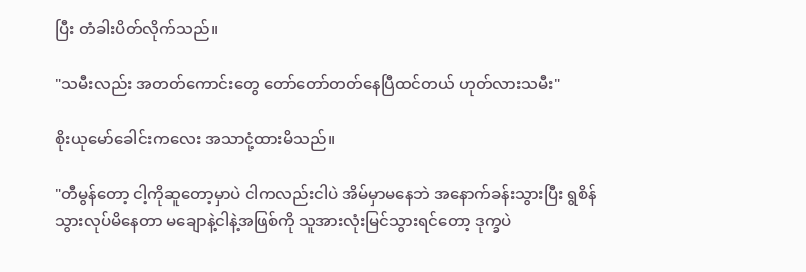ပြီး တံခါးပိတ်လိုက်သည်။

"သမီးလည်း အတတ်ကောင်းတွေ တော်တော်တတ်နေပြီထင်တယ် ဟုတ်လားသမီး"

စိုးယုမော်ခေါင်းကလေး အသာငုံ့ထားမိသည်။

"တီမွန်တော့ ငါ့ကိုဆူတော့မှာပဲ ငါကလည်းငါပဲ အိမ်မှာမနေဘဲ အနောက်ခန်းသွားပြီး ရွစိန်သွားလုပ်မိနေတာ မချောနဲ့ငါနဲ့အဖြစ်ကို သူအားလုံးမြင်သွားရင်တော့ ဒုက္ခပဲ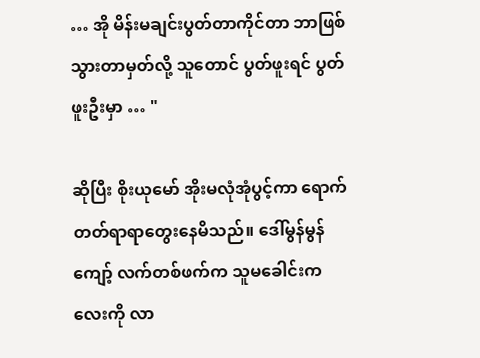… အို မိန်းမချင်းပွတ်တာကိုင်တာ ဘာဖြစ်သွားတာမှတ်လို့ သူတောင် ပွတ်ဖူးရင် ပွတ်ဖူးဦးမှာ … "

ဆိုပြီး စိုးယုမော် အိုးမလုံအုံပွင့်ကာ ရောက်တတ်ရာရာတွေးနေမိသည်။ ဒေါ်မွန်မွန်ကျော့် လက်တစ်ဖက်က သူမခေါင်းကလေးကို လာ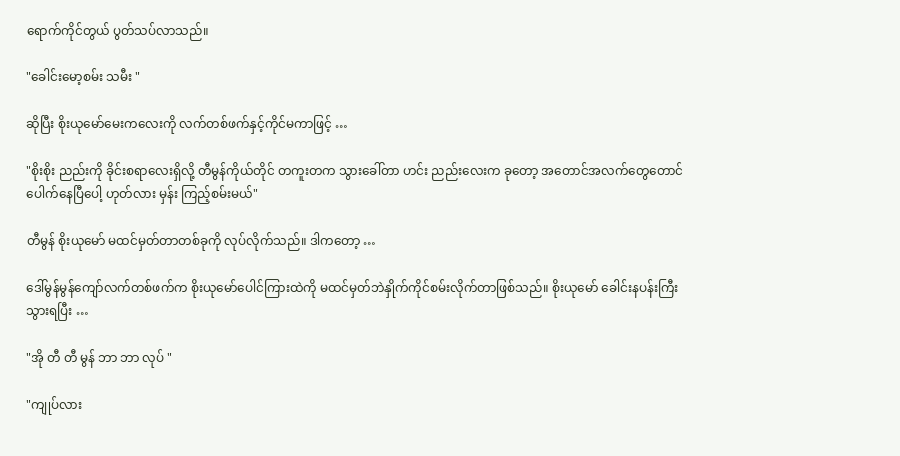ရောက်ကိုင်တွယ် ပွတ်သပ်လာသည်။

"ခေါင်းမော့စမ်း သမီး "

ဆိုပြီး စိုးယုမော်မေးကလေးကို လက်တစ်ဖက်နှင့်ကိုင်မကာဖြင့် …

"စိုးစိုး ညည်းကို ခိုင်းစရာလေးရှိလို့ တီမွန်ကိုယ်တိုင် တကူးတက သွားခေါ်တာ ဟင်း ညည်းလေးက ခုတော့ အတောင်အလက်တွေတောင်ပေါက်နေပြီပေါ့ ဟုတ်လား မှန်း ကြည့်စမ်းမယ်"

တီမွန် စိုးယုမော် မထင်မှတ်တာတစ်ခုကို လုပ်လိုက်သည်။ ဒါကတော့ …

ဒေါ်မွန်မွန်ကျော်လက်တစ်ဖက်က စိုးယုမော်ပေါင်ကြားထဲကို မထင်မှတ်ဘဲနှိုက်ကိုင်စမ်းလိုက်တာဖြစ်သည်။ စိုးယုမော် ခေါင်းနပန်းကြီးသွားရပြီး …

"အို တီ တီ မွန် ဘာ ဘာ လုပ် "

"ကျုပ်လား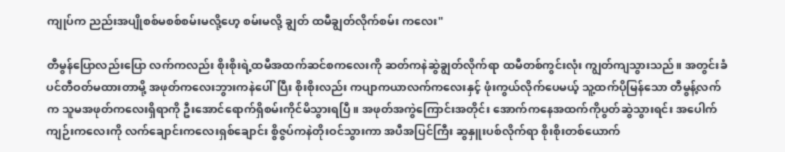ကျုပ်က ညည်းအပျိုစစ်မစစ်စမ်းမလို့ဟေ့ စမ်းမလို့ ချွတ် ထမီချွတ်လိုက်စမ်း ကလေး"

တီမွန်ပြောလည်းပြော လက်ကလည်း စိုးစိုးရဲ့ထမီအထက်ဆင်စကလေးကို ဆတ်ကနဲဆွဲချွတ်လိုက်ရာ ထမီတစ်ကွင်းလုံး ကျွတ်ကျသွားသည်။ အတွင်းခံပင်တီဝတ်မထားတာမို့ အဖုတ်ကလေးဘွားကနဲပေါ်ပြီး စိုးစိုးလည်း ကပျာကယာလက်ကလေးနှင့် ဖုံးကွယ်လိုက်ပေမယ့် သူ့ထက်ပိုမြန်သော တီမွန့်လက်က သူမအဖုတ်ကလေးရှိရာကို ဦးအောင်ရောက်ရှိစမ်းကိုင်မိသွားရပြီ။ အဖုတ်အကွဲကြောင်းအတိုင်း အောက်ကနေအထက်ကိုပွတ်ဆွဲသွားရင်း အပေါက်ကျဉ်းကလေးကို လက်ချောင်းကလေးရှစ်ချောင်း စွိဇွပ်ကနဲတိုးဝင်သွားကာ အပီအပြင်ကြီး ဆွနှူးပစ်လိုက်ရာ စိုးစိုးတစ်ယောက်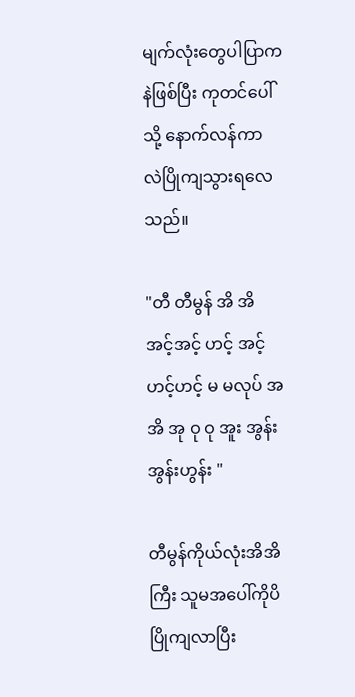မျက်လုံးတွေပါပြာကနဲဖြစ်ပြီး ကုတင်ပေါ်သို့ နောက်လန်ကာ လဲပြိုကျသွားရလေသည်။

"တီ တီမွန် အိ အိ အင့်အင့် ဟင့် အင့် ဟင့်ဟင့် မ မလုပ် အ အိ အု ဝု ဝု အူး အွန်း အွန်းဟွန်း "

တီမွန်ကိုယ်လုံးအိအိကြီး သူမအပေါ်ကိုပိပြိုကျလာပြီး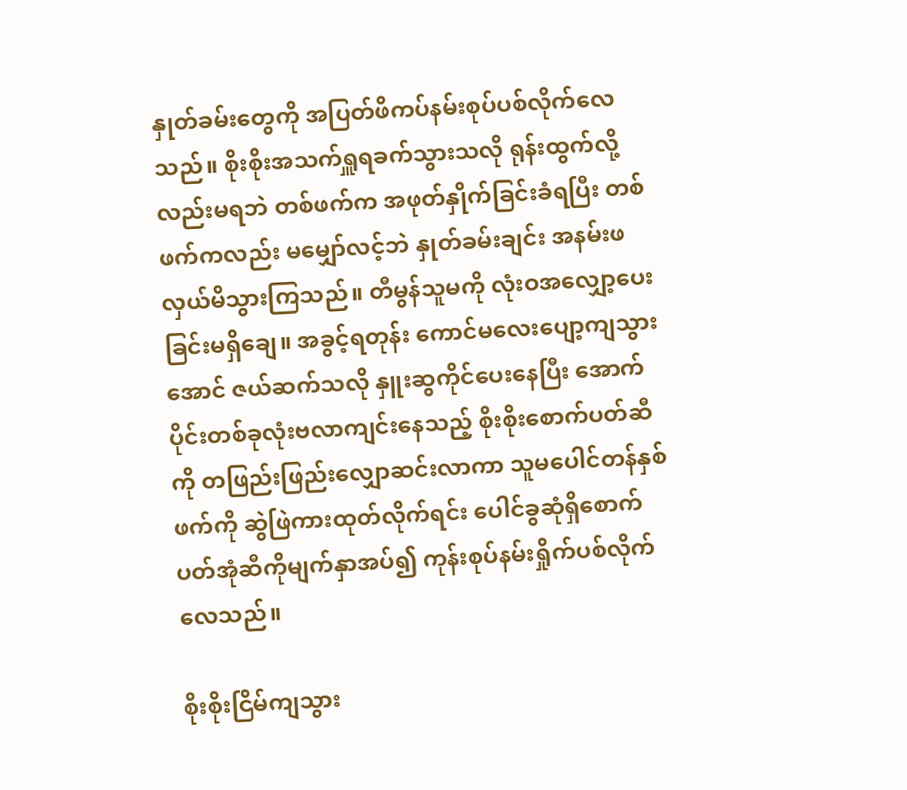နှုတ်ခမ်းတွေကို အပြတ်ဖိကပ်နမ်းစုပ်ပစ်လိုက်လေသည်။ စိုးစိုးအသက်ရှူရခက်သွားသလို ရုန်းထွက်လို့လည်းမရဘဲ တစ်ဖက်က အဖုတ်နှိုက်ခြင်းခံရပြီး တစ်ဖက်ကလည်း မမျှော်လင့်ဘဲ နှုတ်ခမ်းချင်း အနမ်းဖလှယ်မိသွားကြသည်။ တီမွန်သူမကို လုံးဝအလျှော့ပေးခြင်းမရှိချေ။ အခွင့်ရတုန်း ကောင်မလေးပျော့ကျသွားအောင် ဇယ်ဆက်သလို နှူးဆွကိုင်ပေးနေပြီး အောက်ပိုင်းတစ်ခုလုံးဗလာကျင်းနေသည့် စိုးစိုးစောက်ပတ်ဆီကို တဖြည်းဖြည်းလျှောဆင်းလာကာ သူမပေါင်တန်နှစ်ဖက်ကို ဆွဲဖြဲကားထုတ်လိုက်ရင်း ပေါင်ခွဆုံရှိစောက်ပတ်အုံဆီကိုမျက်နှာအပ်၍ ကုန်းစုပ်နမ်းရှိုက်ပစ်လိုက်လေသည်။

စိုးစိုးငြိမ်ကျသွား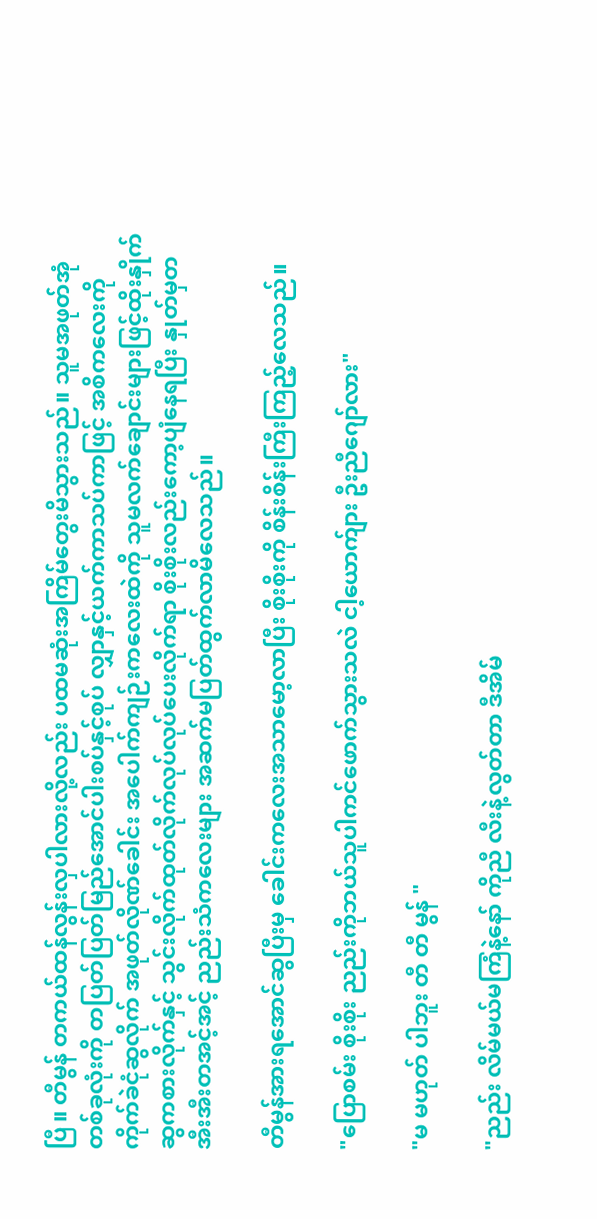ပြီ။ တီမွန် တကယ်ထန်လွန်းလှပါလားလို့လည်း ပထမဆုံးအကြိမ်တွေးမိသွားသည်။ သူမအဖုတ်အုံတစ်ခုလုံးကို တပြတ်ပြတ်မြည်အောင်ပါးစပ်နှင့်စုပ် လျှာနှင့်ယက်ကာသပ်ကာဖြင့် အစိကလေးကိုကိုက်ခဲငုံဆွလိုက် အဖုတ်လိုဏ်ခေါင်း အပေါက်ကျဉ်းကလေးထဲကို သူမလက်ချောင်းများဖြင့်ထိုးနှိုက်ဆွကစားလိုက်နှင့် သွင်းလိုက်ထုတ်လိုက်လုပ်လုပ်ပေးလိုက်ရာ စိုးစိုးလည်းကော့ပျံနေရပြီး နှုတ်မှတအီးအီးတအင့်အင့် ညည်းသံကလေးများ အဆက်မပြတ်ထွက်လာမိလေသည်။

တီမွန်အားရအောင်ဆွပြီးမှ ခေါင်းကလေးအသာမော့လာပြီး စိုးစိုးကို စိန်းစိန်းကြီးကြည့်လေသည်။

"ပြောစမ်း စိုးစိုး ညည်းကိုဘယ်သူပါကင်ဖောက်သွားသလဲ ငါ့ယောက်ျား ဦးညီဂျော်လား"

"မ မဟုတ် ပါဘူး တီ တီ မွန် "

"ညည်း လိမ်မယ်မကြံနဲ့နော် ကိုညီ လီးနဲ့လွတ်တာ ဒီအိမ်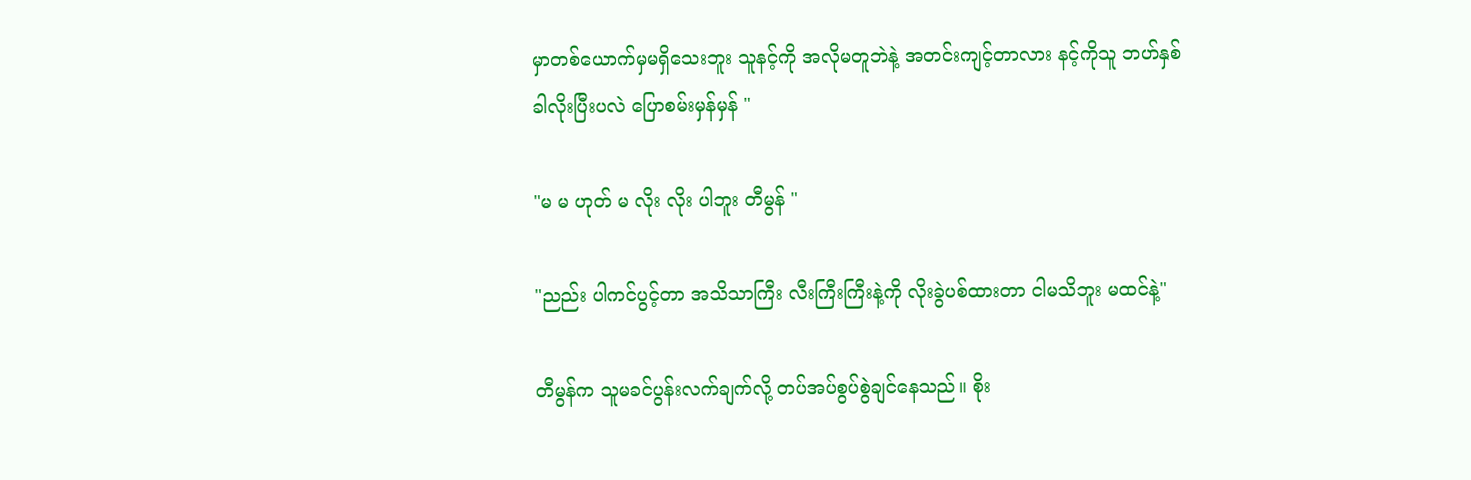မှာတစ်ယောက်မှမရှိသေးဘူး သူနင့်ကို အလိုမတူဘဲနဲ့ အတင်းကျင့်တာလား နင့်ကိုသူ ဘဟ်နှစ်ခါလိုးပြီးပလဲ ပြောစမ်းမှန်မှန် "

"မ မ ဟုတ် မ လိုး လိုး ပါဘူး တီမွန် "

"ညည်း ပါကင်ပွင့်တာ အသိသာကြီး လီးကြီးကြီးနဲ့ကို လိုးခွဲပစ်ထားတာ ငါမသိဘူး မထင်နဲ့"

တီမွန်က သူမခင်ပွန်းလက်ချက်လို့ တပ်အပ်စွပ်စွဲချင်နေသည်။ စိုး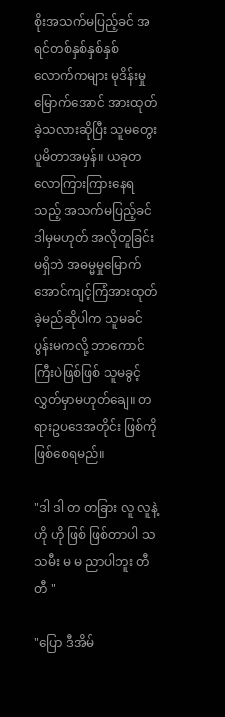စိုးအသက်မပြည့်ခင် အရင်တစ်နှစ်နှစ်နှစ်လောက်ကများ မုဒိန်းမှုမြောက်အောင် အားထုတ်ခဲ့သလားဆိုပြီး သူမတွေးပူမိတာအမှန်။ ယခုတလောကြားကြားနေရသည့် အသက်မပြည့်ခင် ဒါမှမဟုတ် အလိုတူခြင်းမရှိဘဲ အဓမ္မမှုမြောက်အောင်ကျင့်ကြံအားထုတ်ခဲ့မည်ဆိုပါက သူမခင်ပွန်းမကလို့ ဘာကောင်ကြီးပဲဖြစ်ဖြစ် သူမခွင့်လွှတ်မှာမဟုတ်ချေ။ တရားဥပဒေအတိုင်း ဖြစ်ကိုဖြစ်စေရမည်။

"ဒါ ဒါ တ တခြား လူ လူနဲ့ ဟို ဟို ဖြစ် ဖြစ်တာပါ သ သမီး မ မ ညာပါဘူး တီတီ "

"ပြော ဒီအိမ်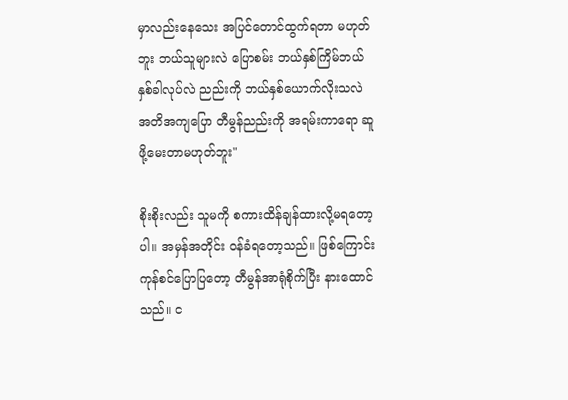မှာလည်းနေသေး အပြင်တောင်ထွက်ရတာ မဟုတ်ဘူး ဘယ်သူများလဲ ပြောစမ်း ဘယ်နှစ်ကြိမ်ဘယ်နှစ်ခါလုပ်လဲ ညည်းကို ဘယ်နှစ်ယောက်လိုးသလဲ အတိအကျပြော တီမွန်ညည်းကို အရမ်းကာရော ဆူဖို့မေးတာမဟုတ်ဘူး"

စိုးစိုးလည်း သူမကို စကားထိန်ချန်ထားလို့မရတော့ပါ။ အမှန်အတိုင်း ဝန်ခံရတော့သည်။ ဖြစ်ကြောင်းကုန်စင်ပြောပြတော့ တီမွန်အာရုံစိုက်ပြီး နားထောင်သည်။ င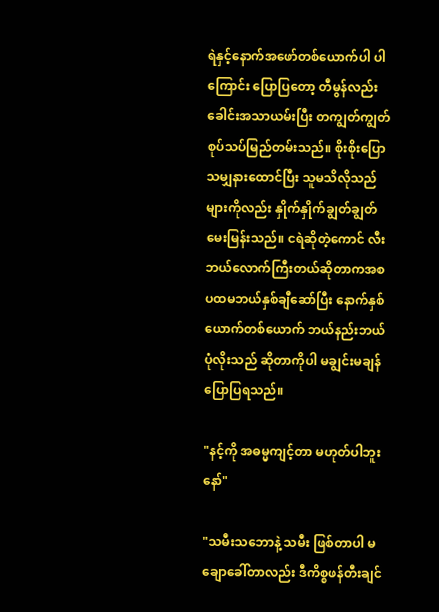ရဲနှင့်နောက်အဖော်တစ်ယောက်ပါ ပါကြောင်း ပြောပြတော့ တီမွန်လည်း ခေါင်းအသာယမ်းပြီး တကျွတ်ကျွတ်စုပ်သပ်မြည်တမ်းသည်။ စိုးစိုးပြောသမျှနားထောင်ပြီး သူမသိလိုသည်များကိုလည်း နှိုက်နှိုက်ချွတ်ချွတ်မေးမြန်းသည်။ ငရဲဆိုတဲ့ကောင် လီးဘယ်လောက်ကြီးတယ်ဆိုတာကအစ ပထမဘယ်နှစ်ချီဆော်ပြီး နောက်နှစ်ယောက်တစ်ယောက် ဘယ်နည်းဘယ်ပုံလိုးသည် ဆိုတာကိုပါ မချွင်းမချန်ပြောပြရသည်။

"နင့်ကို အဓမ္မကျင့်တာ မဟုတ်ပါဘူးနော်"

"သမီးသဘောနဲ့ သမီး ဖြစ်တာပါ မချောခေါ်တာလည်း ဒီကိစ္စဖန်တီးချင်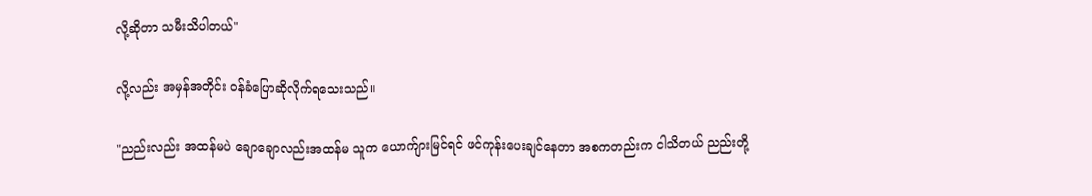လို့ဆိုတာ သမီးသိပါတယ်"

လို့လည်း အမှန်အတိုင်း ဝန်ခံပြောဆိုလိုက်ရသေးသည်။

"ညည်းလည်း အထန်မပဲ ချောချောလည်းအထန်မ သူက ယောက်ျားမြင်ရင် ဖင်ကုန်းပေးချင်နေတာ အစကတည်းက ငါသိတယ် ညည်းတို့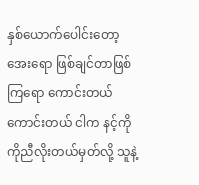နှစ်ယောက်ပေါင်းတော့ အေးရော ဖြစ်ချင်တာဖြစ်ကြရော ကောင်းတယ် ကောင်းတယ် ငါက နင့်ကို ကိုညီလိုးတယ်မှတ်လို့ သူနဲ့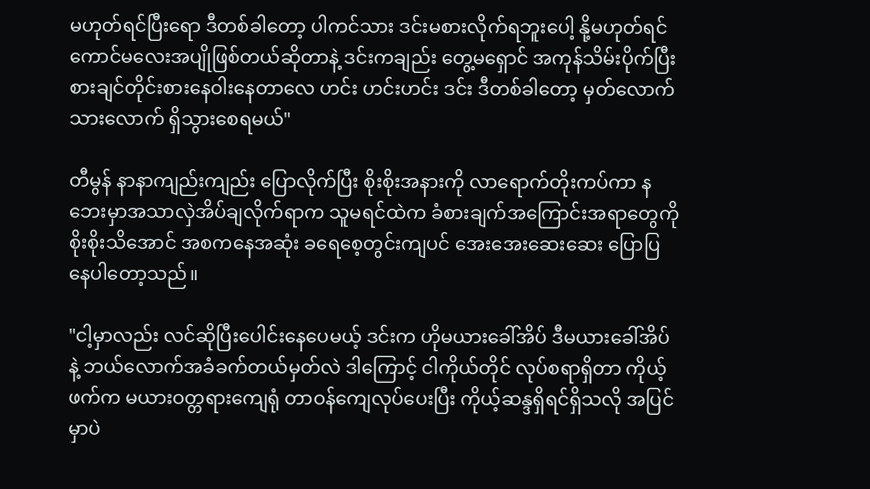မဟုတ်ရင်ပြီးရော ဒီတစ်ခါတော့ ပါကင်သား ဒင်းမစားလိုက်ရဘူးပေါ့ နို့မဟုတ်ရင် ကောင်မလေးအပျိုဖြစ်တယ်ဆိုတာနဲ့ ဒင်းကချည်း တွေ့မရှောင် အကုန်သိမ်းပိုက်ပြီး စားချင်တိုင်းစားနေဝါးနေတာလေ ဟင်း ဟင်းဟင်း ဒင်း ဒီတစ်ခါတော့ မှတ်လောက်သားလောက် ရှိသွားစေရမယ်"

တီမွန် နာနာကျည်းကျည်း ပြောလိုက်ပြီး စိုးစိုးအနားကို လာရောက်တိုးကပ်ကာ နဘေးမှာအသာလှဲအိပ်ချလိုက်ရာက သူမရင်ထဲက ခံစားချက်အကြောင်းအရာတွေကို စိုးစိုးသိအောင် အစကနေအဆုံး ခရေစေ့တွင်းကျပင် အေးအေးဆေးဆေး ပြောပြနေပါတော့သည်။

"ငါ့မှာလည်း လင်ဆိုပြီးပေါင်းနေပေမယ့် ဒင်းက ဟိုမယားခေါ်အိပ် ဒီမယားခေါ်အိပ်နဲ့ ဘယ်လောက်အခံခက်တယ်မှတ်လဲ ဒါကြောင့် ငါကိုယ်တိုင် လုပ်စရာရှိတာ ကိုယ့်ဖက်က မယားဝတ္တရားကျေရုံ တာဝန်ကျေလုပ်ပေးပြီး ကိုယ့်ဆန္ဒရှိရင်ရှိသလို အပြင်မှာပဲ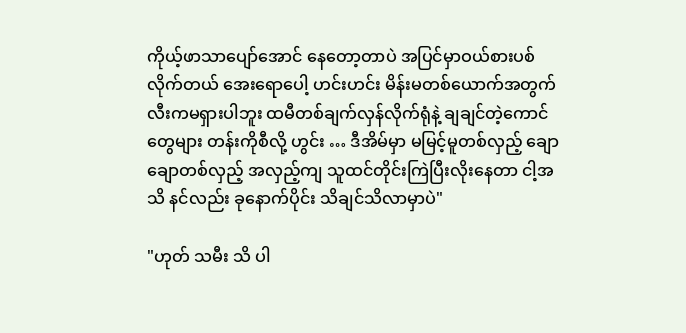ကိုယ့်ဖာသာပျော်အောင် နေတော့တာပဲ အပြင်မှာဝယ်စားပစ်လိုက်တယ် အေးရောပေါ့ ဟင်းဟင်း မိန်းမတစ်ယောက်အတွက် လီးကမရှားပါဘူး ထမီတစ်ချက်လှန်လိုက်ရုံနဲ့ ချချင်တဲ့ကောင်တွေများ တန်းကိုစီလို့ ဟွင်း … ဒီအိမ်မှာ မမြင့်မူတစ်လှည့် ချောချောတစ်လှည့် အလှည့်ကျ သူထင်တိုင်းကြဲပြီးလိုးနေတာ ငါ့အသိ နင်လည်း ခုနောက်ပိုင်း သိချင်သိလာမှာပဲ"

"ဟုတ် သမီး သိ ပါ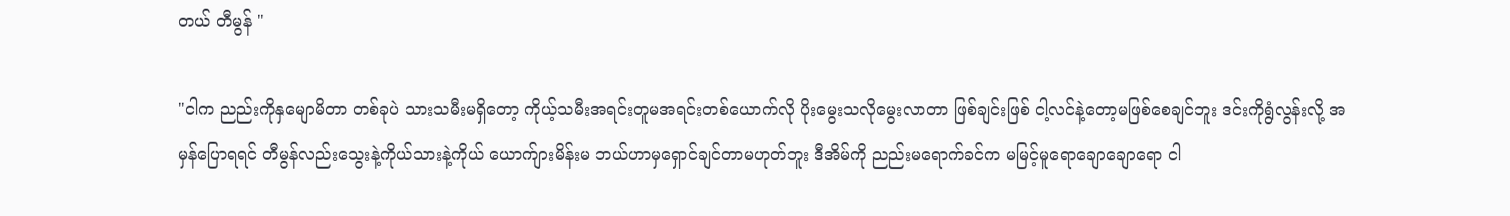တယ် တီမွန် "

"ငါက ညည်းကိုနှမျောမိတာ တစ်ခုပဲ သားသမီးမရှိတော့ ကိုယ့်သမီးအရင်းတူမအရင်းတစ်ယောက်လို ပိုးမွေးသလိုမွေးလာတာ ဖြစ်ချင်းဖြစ် ငါ့လင်နဲ့တော့မဖြစ်စေချင်ဘူး ဒင်းကိုရွံလွန်းလို့ အမှန်ပြောရရင် တီမွန်လည်းသွေးနဲ့ကိုယ်သားနဲ့ကိုယ် ယောက်ျားမိန်းမ ဘယ်ဟာမှရှောင်ချင်တာမဟုတ်ဘူး ဒီအိမ်ကို ညည်းမရောက်ခင်က မမြင့်မူရောချောချောရော ငါ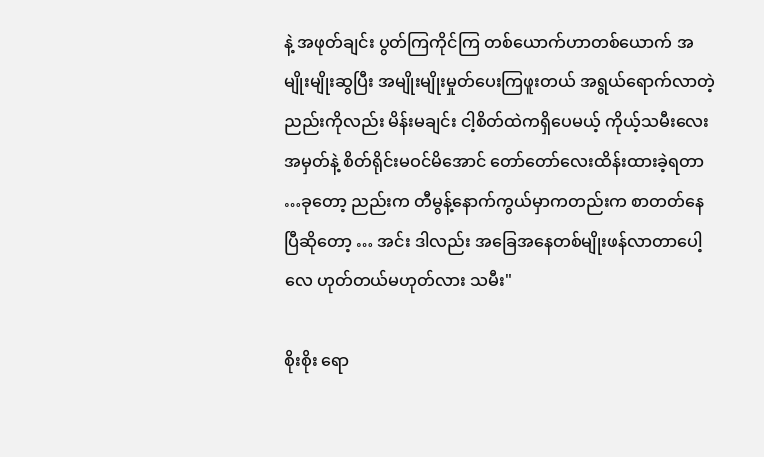နဲ့ အဖုတ်ချင်း ပွတ်ကြကိုင်ကြ တစ်ယောက်ဟာတစ်ယောက် အမျိုးမျိုးဆွပြီး အမျိုးမျိုးမှုတ်ပေးကြဖူးတယ် အရွယ်ရောက်လာတဲ့ညည်းကိုလည်း မိန်းမချင်း ငါ့စိတ်ထဲကရှိပေမယ့် ကိုယ့်သမီးလေးအမှတ်နဲ့ စိတ်ရိုင်းမဝင်မိအောင် တော်တော်လေးထိန်းထားခဲ့ရတာ …ခုတော့ ညည်းက တီမွန့်နောက်ကွယ်မှာကတည်းက စာတတ်နေပြီဆိုတော့ … အင်း ဒါလည်း အခြေအနေတစ်မျိုးဖန်လာတာပေါ့လေ ဟုတ်တယ်မဟုတ်လား သမီး"

စိုးစိုး ရော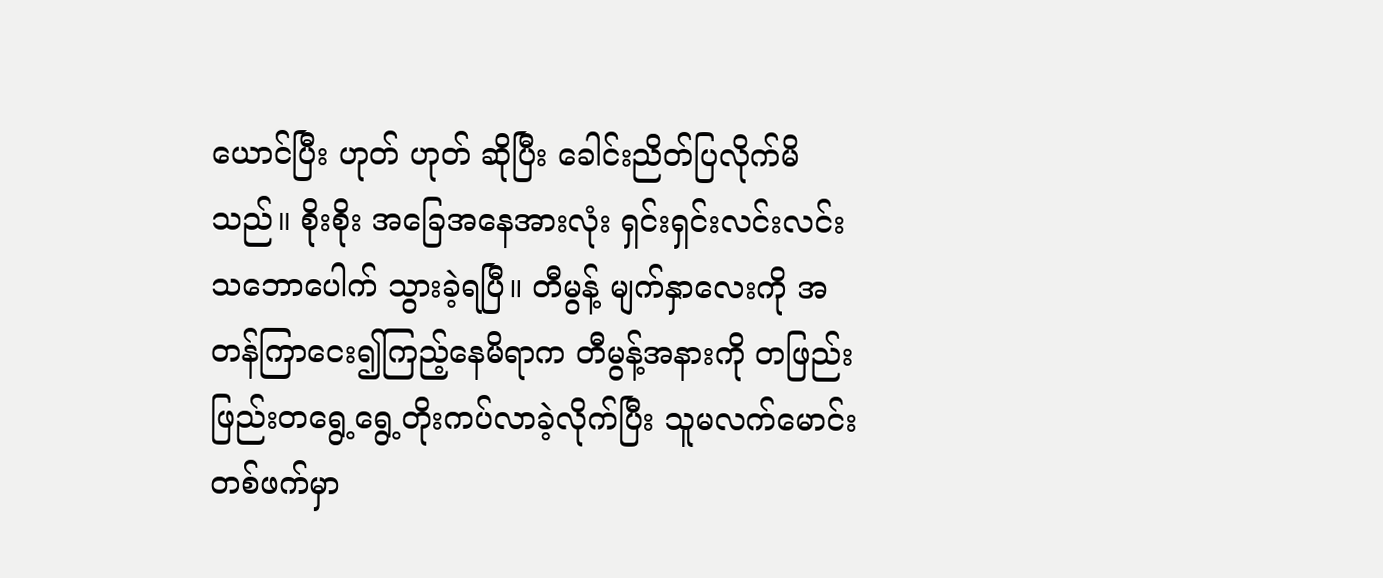ယောင်ပြီး ဟုတ် ဟုတ် ဆိုပြီး ခေါင်းညိတ်ပြလိုက်မိသည်။ စိုးစိုး အခြေအနေအားလုံး ရှင်းရှင်းလင်းလင်း သဘောပေါက် သွားခဲ့ရပြီ။ တီမွန့် မျက်နှာလေးကို အတန်ကြာငေး၍ကြည့်နေမိရာက တီမွန့်အနားကို တဖြည်းဖြည်းတရွေ့ရွေ့တိုးကပ်လာခဲ့လိုက်ပြီး သူမလက်မောင်းတစ်ဖက်မှာ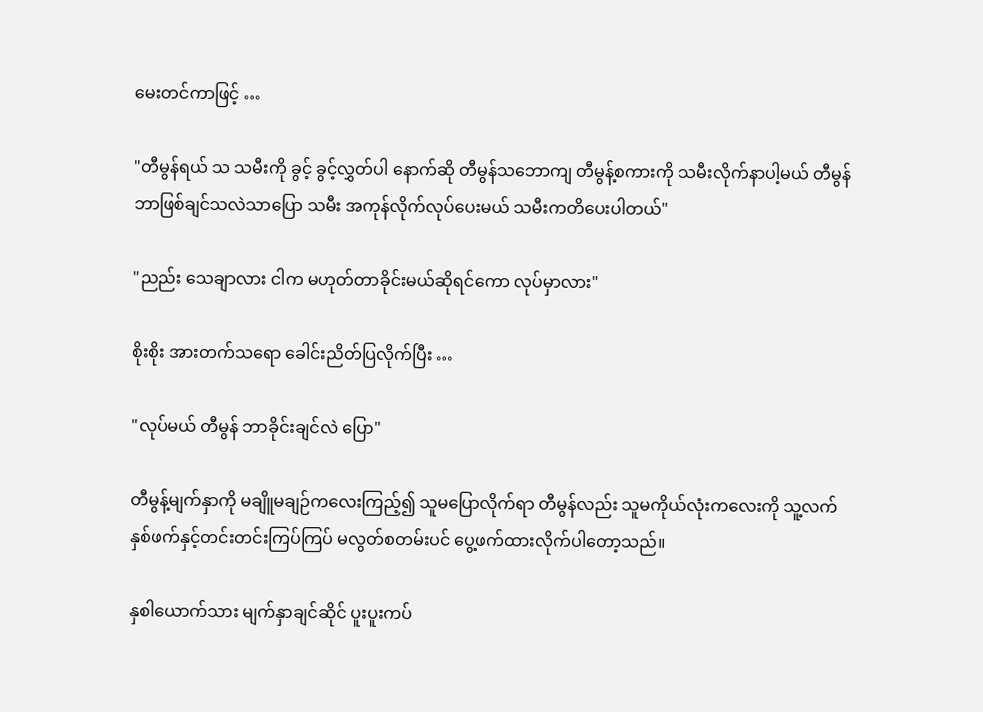မေးတင်ကာဖြင့် …

"တီမွန်ရယ် သ သမီးကို ခွင့် ခွင့်လွှတ်ပါ နောက်ဆို တီမွန်သဘောကျ တီမွန့်စကားကို သမီးလိုက်နာပါ့မယ် တီမွန် ဘာဖြစ်ချင်သလဲသာပြော သမီး အကုန်လိုက်လုပ်ပေးမယ် သမီးကတိပေးပါတယ်"

"ညည်း သေချာလား ငါက မဟုတ်တာခိုင်းမယ်ဆိုရင်ကော လုပ်မှာလား"

စိုးစိုး အားတက်သရော ခေါင်းညိတ်ပြလိုက်ပြီး …

"လုပ်မယ် တီမွန် ဘာခိုင်းချင်လဲ ပြော"

တီမွန့်မျက်နှာကို မချိူမချဉ်ကလေးကြည့်၍ သူမပြောလိုက်ရာ တီမွန်လည်း သူမကိုယ်လုံးကလေးကို သူ့လက်နှစ်ဖက်နှင့်တင်းတင်းကြပ်ကြပ် မလွတ်စတမ်းပင် ပွေ့ဖက်ထားလိုက်ပါတော့သည်။

နှစါယောက်သား မျက်နှာချင်ဆိုင် ပူးပူးကပ်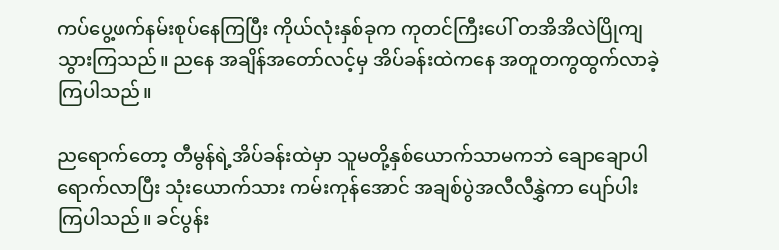ကပ်ပွေ့ဖက်နမ်းစုပ်နေကြပြီး ကိုယ်လုံးနှစ်ခုက ကုတင်ကြီးပေါ် တအိအိလဲပြိုကျသွားကြသည်။ ညနေ အချိန်အတော်လင့်မှ အိပ်ခန်းထဲကနေ အတူတကွထွက်လာခဲ့ကြပါသည်။

ညရောက်တော့ တီမွန်ရဲ့အိပ်ခန်းထဲမှာ သူမတို့နှစ်ယောက်သာမကဘဲ ချောချောပါ ရောက်လာပြီး သုံးယောက်သား ကမ်းကုန်အောင် အချစ်ပွဲအလီလီနွှဲကာ ပျော်ပါးကြပါသည်။ ခင်ပွန်း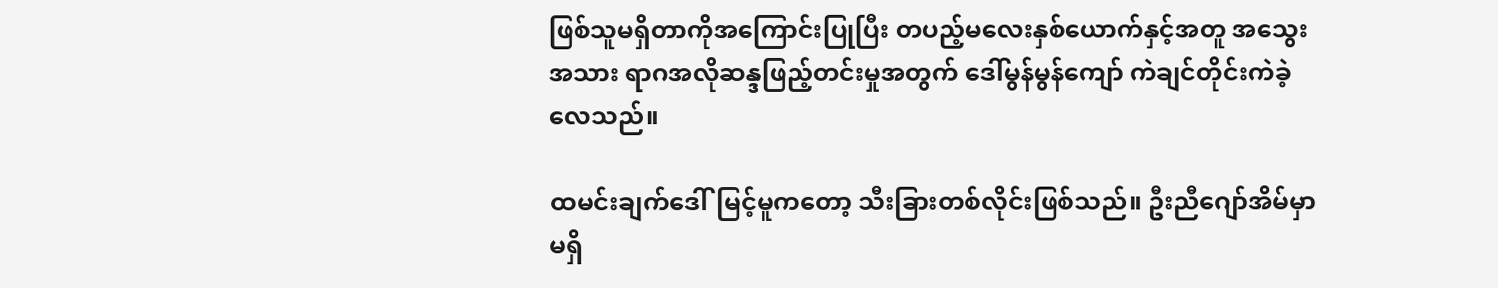ဖြစ်သူမရှိတာကိုအကြောင်းပြုပြီး တပည့်မလေးနှစ်ယောက်နှင့်အတူ အသွေးအသား ရာဂအလိုဆန္ဒဖြည့်တင်းမှုအတွက် ဒေါ်မွန်မွန်ကျော် ကဲချင်တိုင်းကဲခဲ့လေသည်။

ထမင်းချက်ဒေါ်မြင့်မူကတော့ သီးခြားတစ်လိုင်းဖြစ်သည်။ ဦးညီဂျော်အိမ်မှာမရှိ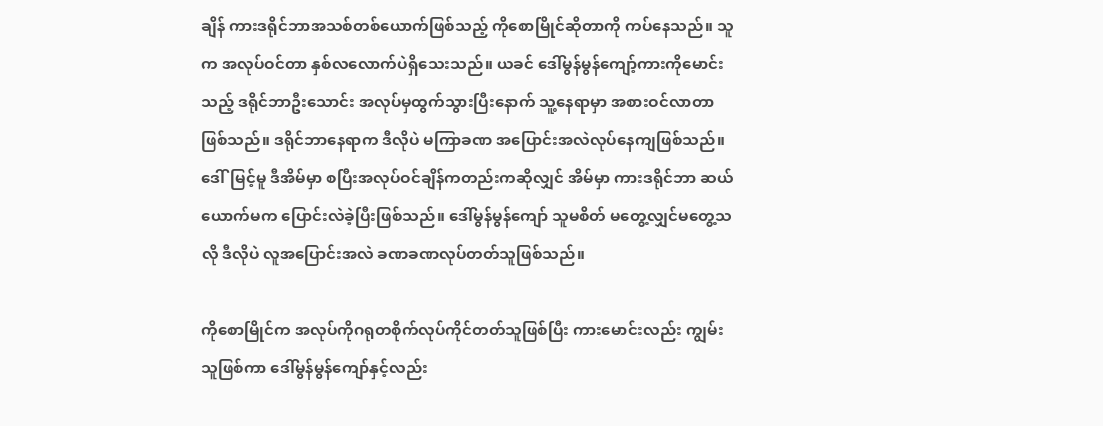ချိန် ကားဒရိုင်ဘာအသစ်တစ်ယောက်ဖြစ်သည့် ကိုစောမြိုင်ဆိုတာကို ကပ်နေသည်။ သူက အလုပ်ဝင်တာ နှစ်လလောက်ပဲရှိသေးသည်။ ယခင် ဒေါ်မွန်မွန်ကျော့်ကားကိုမောင်းသည့် ဒရိုင်ဘာဦးသောင်း အလုပ်မှထွက်သွားပြီးနောက် သူ့နေရာမှာ အစားဝင်လာတာဖြစ်သည်။ ဒရိုင်ဘာနေရာက ဒီလိုပဲ မကြာခဏ အပြောင်းအလဲလုပ်နေကျဖြစ်သည်။ ဒေါ်မြင့်မူ ဒီအိမ်မှာ စပြီးအလုပ်ဝင်ချိန်ကတည်းကဆိုလျှင် အိမ်မှာ ကားဒရိုင်ဘာ ဆယ်ယောက်မက ပြောင်းလဲခဲ့ပြီးဖြစ်သည်။ ဒေါ်မွန်မွန်ကျော် သူမစိတ် မတွေ့လျှင်မတွေ့သလို ဒီလိုပဲ လူအပြောင်းအလဲ ခဏခဏလုပ်တတ်သူဖြစ်သည်။

ကိုစောမြိုင်က အလုပ်ကိုဂရုတစိုက်လုပ်ကိုင်တတ်သူဖြစ်ပြီး ကားမောင်းလည်း ကျွမ်းသူဖြစ်ကာ ဒေါ်မွန်မွန်ကျော်နှင့်လည်း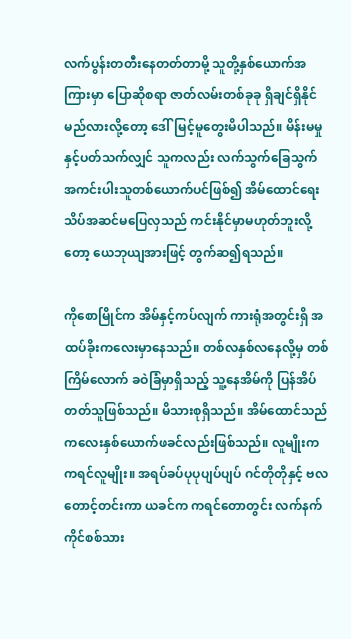လက်ပွန်းတတီးနေတတ်တာမို့ သူတို့နှစ်ယောက်အကြားမှာ ပြောဆိုစရာ ဇာတ်လမ်းတစ်ခုခု ရှိချင်ရှိနိုင်မည်လားလို့တော့ ဒေါ်မြင့်မူတွေးမိပါသည်။ မိန်းမမှုနှင့်ပတ်သက်လျှင် သူကလည်း လက်သွက်ခြေသွက် အကင်းပါးသူတစ်ယောက်ပင်ဖြစ်၍ အိမ်ထောင်ရေး သိပ်အဆင်မပြေလှသည် ကင်းနိုင်မှာမဟုတ်ဘူးလို့တော့ ယေဘုယျအားဖြင့် တွက်ဆ၍ရသည်။

ကိုစောမြိုင်က အိမ်နှင့်ကပ်လျက် ကားရုံအတွင်းရှိ အထပ်ခိုးကလေးမှာနေသည်။ တစ်လနှစ်လနေလို့မှ တစ်ကြိမ်လောက် ခဝဲခြံမှာရှိသည့် သူ့နေအိမ်ကို ပြန်အိပ်တတ်သူဖြစ်သည်။ မိသားစုရှိသည်။ အိမ်ထောင်သည် ကလေးနှစ်ယောက်ဖခင်လည်းဖြစ်သည်။ လူမျိုးက ကရင်လူမျိုး။ အရပ်ခပ်ပုပုပျပ်ပျပ် ဂင်တိုတိုနှင့် ဗလတောင့်တင်းကာ ယခင်က ကရင်တောတွင်း လက်နက်ကိုင်စစ်သား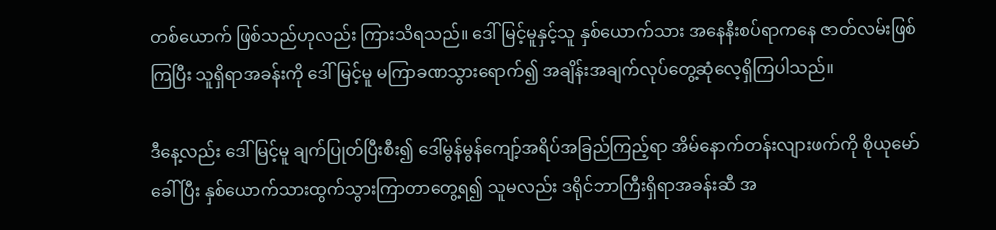တစ်ယောက် ဖြစ်သည်ဟုလည်း ကြားသိရသည်။ ဒေါ်မြင့်မူနှင့်သူ နှစ်ယောက်သား အနေနီးစပ်ရာကနေ ဇာတ်လမ်းဖြစ်ကြပြီး သူရှိရာအခန်းကို ဒေါ်မြင့်မူ မကြာခဏသွားရောက်၍ အချိန်းအချက်လုပ်တွေ့ဆုံလေ့ရှိကြပါသည်။

ဒီနေ့လည်း ဒေါ်မြင့်မူ ချက်ပြုတ်ပြီးစီး၍ ဒေါ်မွန်မွန်ကျော့်အရိပ်အခြည်ကြည့်ရာ အိမ်နောက်တန်းလျားဖက်ကို စိုယုမော်ခေါ်ပြီး နှစ်ယောက်သားထွက်သွားကြာတာတွေ့ရ၍ သူမလည်း ဒရိုင်ဘာကြီးရှိရာအခန်းဆီ အ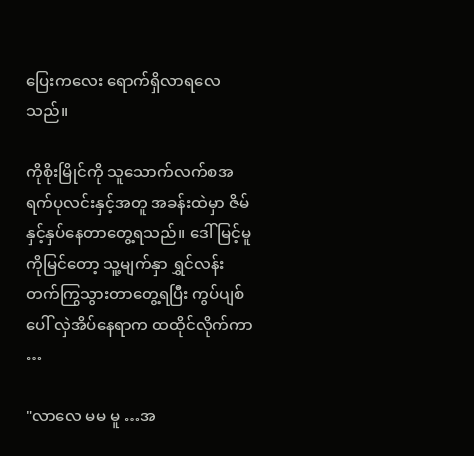ပြေးကလေး ရောက်ရှိလာရလေသည်။

ကိုစိုးမြိုင်ကို သူသောက်လက်စအရက်ပုလင်းနှင့်အတူ အခန်းထဲမှာ ဇိမ်နှင့်နှပ်နေတာတွေ့ရသည်။ ဒေါ်မြင့်မူကိုမြင်တော့ သူ့မျက်နှာ ရွှင်လန်းတက်ကြွသွားတာတွေ့ရပြီး ကွပ်ပျစ်ပေါ် လှဲအိပ်နေရာက ထထိုင်လိုက်ကာ …

"လာလေ မမ မူ …အ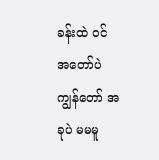ခန်းထဲ ဝင် အတော်ပဲ ကျွန်တော် အခုပဲ မမမူ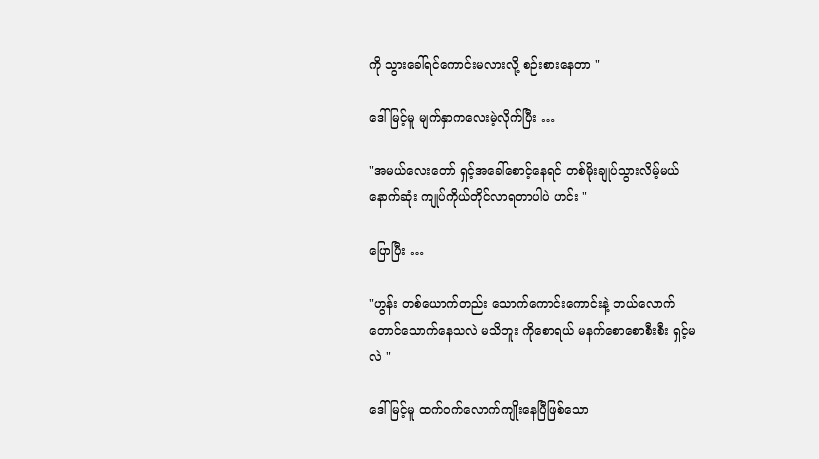ကို သွားခေါ်ရင်ကောင်းမလားလို့ စဉ်းစားနေတာ "

ဒေါ်မြင့်မူ မျက်နှာကလေးမဲ့လိုက်ပြီး …

"အမယ်လေးတော် ရှင့်အခေါ်စောင့်နေရင် တစ်မိုးချုပ်သွားလိမ့်မယ် နောက်ဆုံး ကျုပ်ကိုယ်တိုင်လာရတာပါပဲ ဟင်း "

ပြောပြီး …

"ဟွန်း တစ်ယောက်တည်း သောက်ကောင်းကောင်းနဲ့ ဘယ်လောက်တောင်သောက်နေသလဲ မသိဘူး ကိုစောရယ် မနက်စောစောစီးစီး ရှင့်မလဲ "

ဒေါ်မြင့်မူ ထက်ဝက်လောက်ကျိုးနေပြီဖြစ်သော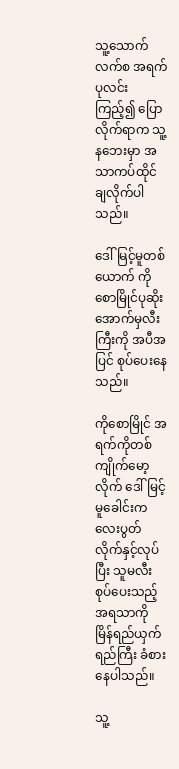သူ့သောက်လက်စ အရက်ပုလင်းကြည့်၍ ပြောလိုက်ရာက သူ့နဘေးမှာ အသာကပ်ထိုင်ချလိုက်ပါသည်။

ဒေါ်မြင့်မူတစ်ယောက် ကိုစောမြိုင်ပုဆိုးအောက်မှလီးကြီးကို အပီအပြင် စုပ်ပေးနေသည်။

ကိုစောမြိုင် အရက်ကိုတစ်ကျိုက်မော့လိုက် ဒေါ်မြင့်မူခေါင်းကလေးပွတ်လိုက်နှင့်လုပ်ပြီး သူမလီးစုပ်ပေးသည့် အရသာကို မြိန်ရည်ယှက်ရည်ကြီး ခံစားနေပါသည်။

သူ့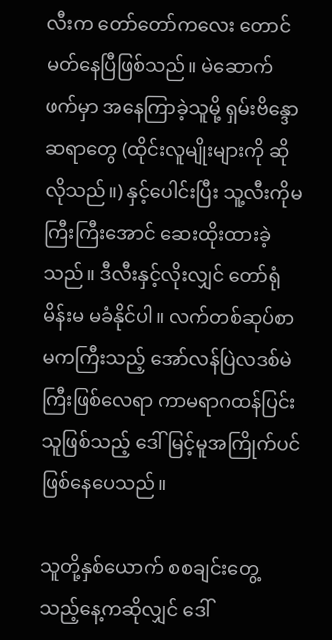လီးက တော်တော်ကလေး တောင်မတ်နေပြီဖြစ်သည်။ မဲဆောက်ဖက်မှာ အနေကြာခဲ့သူမို့ ရှမ်းဗိန္ဒောဆရာတွေ (ထိုင်းလူမျိုးများကို ဆိုလိုသည်။) နှင့်ပေါင်းပြီး သူ့လီးကိုမကြီးကြီးအောင် ဆေးထိုးထားခဲ့သည်။ ဒီလီးနှင့်လိုးလျှင် တော်ရုံမိန်းမ မခံနိုင်ပါ။ လက်တစ်ဆုပ်စာမကကြီးသည့် အော်လန်ပြဲလဒစ်မဲကြီးဖြစ်လေရာ ကာမရာဂထန်ပြင်းသူဖြစ်သည့် ဒေါ်မြင့်မူအကြိုက်ပင် ဖြစ်နေပေသည်။

သူတို့နှစ်ယောက် စစချင်းတွေ့သည့်နေ့ကဆိုလျှင် ဒေါ်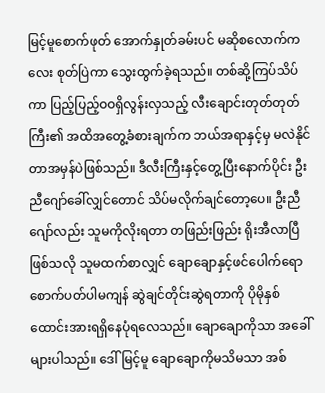မြင့်မူစောက်ဖုတ် အောက်နှုတ်ခမ်းပင် မဆိုစလောက်ကလေး စုတ်ပြဲကာ သွေးထွက်ခဲ့ရသည်။ တစ်ဆို့ကြပ်သိပ်ကာ ပြည့်ပြည့်ဝဝရှိလွန်းလှသည့် လီးချောင်းတုတ်တုတ်ကြီး၏ အထိအတွေ့ခံစားချက်က ဘယ်အရာနှင့်မှ မလဲနိုင်တာအမှန်ပဲဖြစ်သည်။ ဒီလီးကြီးနှင့်တွေ့ပြီးနောက်ပိုင်း ဦးညီဂျော်ခေါ်လျှင်တောင် သိပ်မလိုက်ချင်တော့ပေ။ ဦးညီဂျော်လည်း သူမကိုလိုးရတာ တဖြည်းဖြည်း ရိုးအီလာပြီဖြစ်သလို သူမထက်စာလျှင် ချောချောနှင့်ဖင်ပေါက်ရောစောက်ပတ်ပါမကျန် ဆွဲချင်တိုင်းဆွဲရတာကို ပိုမိုနှစ်ထောင်းအားရရှိနေပုံရလေသည်။ ချောချောကိုသာ အခေါ်များပါသည်။ ဒေါ်မြင့်မူ ချောချောကိုမသိမသာ အစ်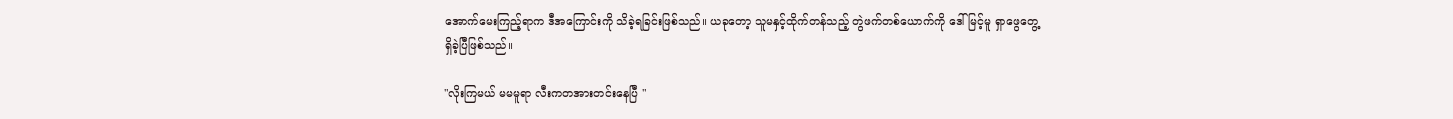အောက်မေးကြည့်ရာက ဒီအကြောင်းကို သိခဲ့ရခြင်းဖြစ်သည်။ ယခုတော့ သူမနှင့်ထိုက်တန်သည့် တွဲဖက်တစ်ယောက်ကို ဒေါ်မြင့်မူ ရှာဖွေတွေ့ရှိခဲ့ပြီဖြစ်သည်။

"လိုးကြမယ် မမမူရာ လီးကတအားတင်းနေပြီ "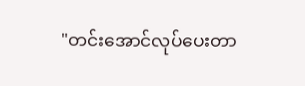"တင်းအောင်လုပ်ပေးတာ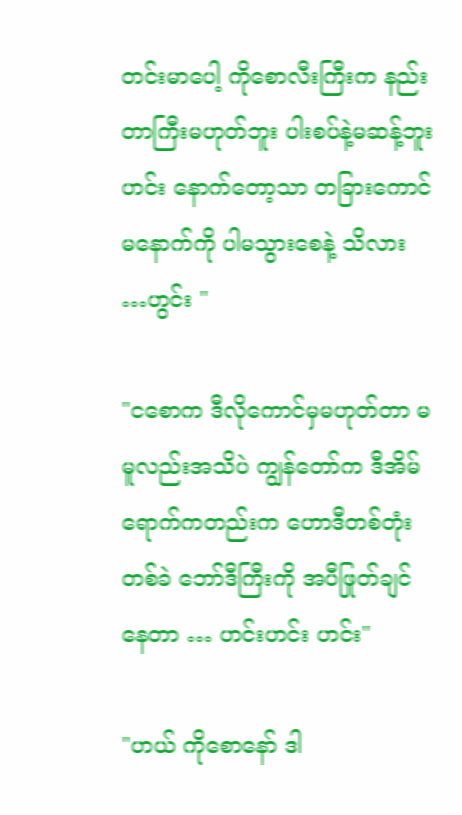တင်းမာပေါ့ ကိုစောလီးကြီးက နည်းတာကြီးမဟုတ်ဘူး ပါးစပ်နဲ့မဆန့်ဘူး ဟင်း နောက်တော့သာ တခြားကောင်မနောက်ကို ပါမသွားစေနဲ့ သိလား …ဟွင်း "

"ငစောက ဒီလိုကောင်မှမဟုတ်တာ မမူလည်းအသိပဲ ကျွန်တော်က ဒီအိမ်ရောက်ကတည်းက ဟောဒီတစ်တုံးတစ်ခဲ ဘော်ဒီကြီးကို အပီဖြုတ်ချင်နေတာ … ဟင်းဟင်း ဟင်း"

"ဟယ် ကိုစောနော် ဒါ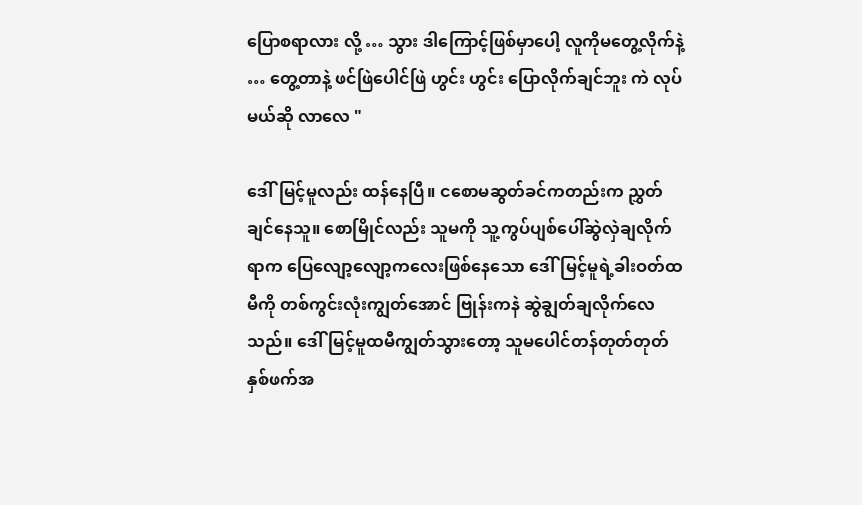ပြောစရာလား လို့ … သွား ဒါကြောင့်ဖြစ်မှာပေါ့ လူကိုမတွေ့လိုက်နဲ့ … တွေ့တာနဲ့ ဖင်ဖြဲပေါင်ဖြဲ ဟွင်း ဟွင်း ပြောလိုက်ချင်ဘူး ကဲ လုပ်မယ်ဆို လာလေ "

ဒေါ်မြင့်မူလည်း ထန်နေပြီ။ ငစောမဆွတ်ခင်ကတည်းက ညွှတ်ချင်နေသူ။ စောမြိုင်လည်း သူမကို သူ့ကွပ်ပျစ်ပေါ်ဆွဲလှဲချလိုက်ရာက ပြေလျော့လျော့ကလေးဖြစ်နေသော ဒေါ်မြင့်မူရဲ့ခါးဝတ်ထမီကို တစ်ကွင်းလုံးကျွတ်အောင် ဗြုန်းကနဲ ဆွဲချွတ်ချလိုက်လေသည်။ ဒေါ်မြင့်မူထမီကျွတ်သွားတော့ သူမပေါင်တန်တုတ်တုတ်နှစ်ဖက်အ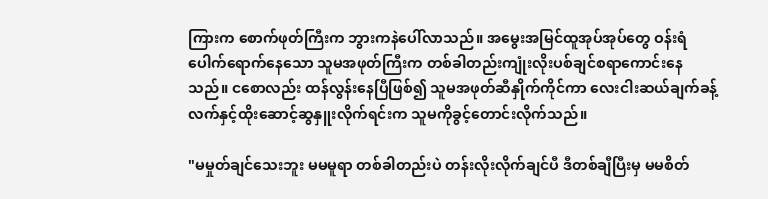ကြားက စောက်ဖုတ်ကြီးက ဘွားကနဲပေါ်လာသည်။ အမွေးအမြင်ထူအုပ်အုပ်တွေ ဝန်းရံပေါက်ရောက်နေသော သူမအဖုတ်ကြီးက တစ်ခါတည်းကျုံးလိုးပစ်ချင်စရာကောင်းနေသည်။ ငစောလည်း ထန်လွန်းနေပြီဖြစ်၍ သူမအဖုတ်ဆီနှိုက်ကိုင်ကာ လေးငါးဆယ်ချက်ခန့် လက်နှင့်ထိုးဆောင့်ဆွနှူးလိုက်ရင်းက သူမကိုခွင့်တောင်းလိုက်သည်။

"မမှုတ်ချင်သေးဘူး မမမူရာ တစ်ခါတည်းပဲ တန်းလိုးလိုက်ချင်ပီ ဒီတစ်ချီပြီးမှ မမစိတ်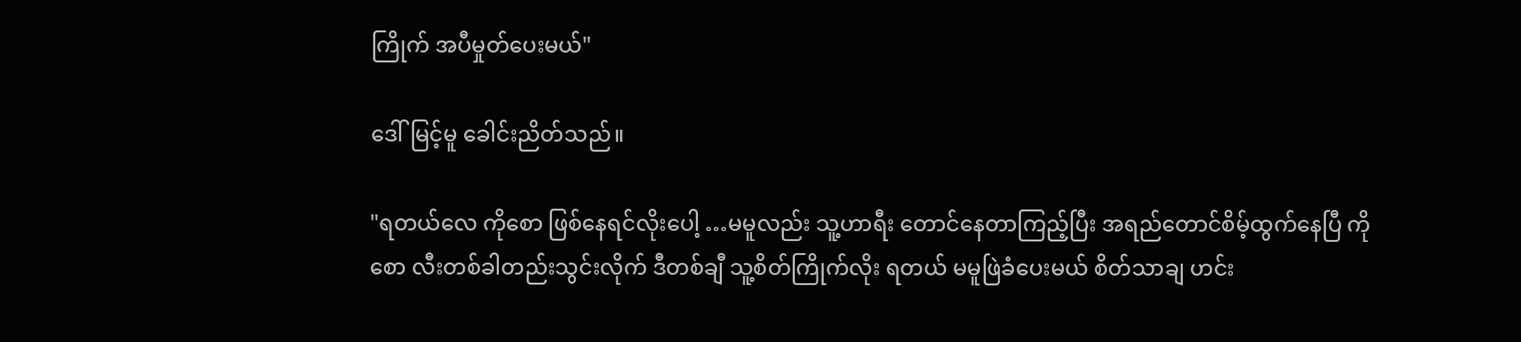ကြိုက် အပီမှုတ်ပေးမယ်"

ဒေါ်မြင့်မူ ခေါင်းညိတ်သည်။

"ရတယ်လေ ကိုစော ဖြစ်နေရင်လိုးပေါ့ …မမူလည်း သူ့ဟာရီး တောင်နေတာကြည့်ပြီး အရည်တောင်စိမ့်ထွက်နေပြီ ကိုစော လီးတစ်ခါတည်းသွင်းလိုက် ဒီတစ်ချီ သူ့စိတ်ကြိုက်လိုး ရတယ် မမူဖြဲခံပေးမယ် စိတ်သာချ ဟင်း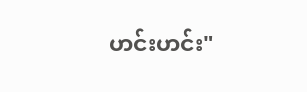ဟင်းဟင်း"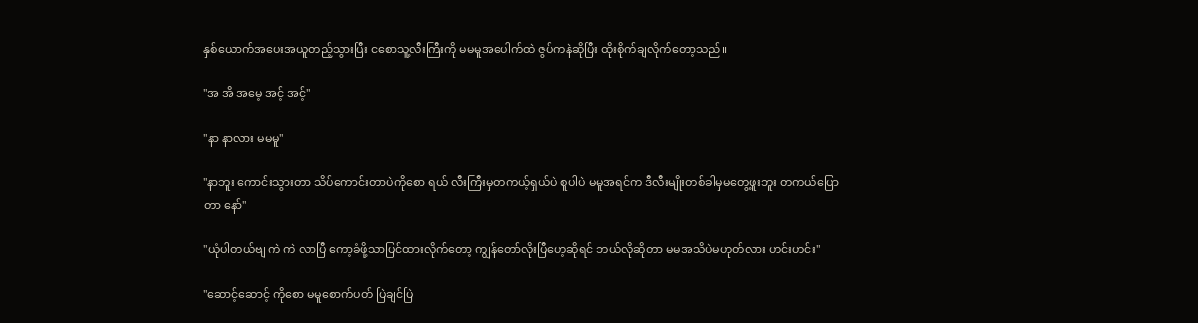နှစ်ယောက်အပေးအယူတည့်သွားပြီး ငစောသူ့လီးကြီးကို မမမူအပေါက်ထဲ ဇွပ်ကနဲဆိုပြီး ထိုးစိုက်ချလိုက်တော့သည်။

"အ အိ အမေ့ အင့် အင့်"

"နာ နာလား မမမူ"

"နာဘူး ကောင်းသွားတာ သိပ်ကောင်းတာပဲကိုစော ရယ် လီးကြီးမှတကယ့်ရှယ်ပဲ စူပါပဲ မမူအရင်က ဒီလီးမျိုးတစ်ခါမှမတွေ့ဖူးဘူး တကယ်ပြောတာ နော်"

"ယုံပါတယ်ဗျ ကဲ ကဲ လာပြီ ကော့ခံဖို့သာပြင်ထားလိုက်တော့ ကျွန်တော်လိုးပြီဟေ့ဆိုရင် ဘယ်လိုဆိုတာ မမအသိပဲမဟုတ်လား ဟင်းဟင်း"

"ဆောင့်ဆောင့် ကိုစော မမူစောက်ပတ် ပြဲချင်ပြဲ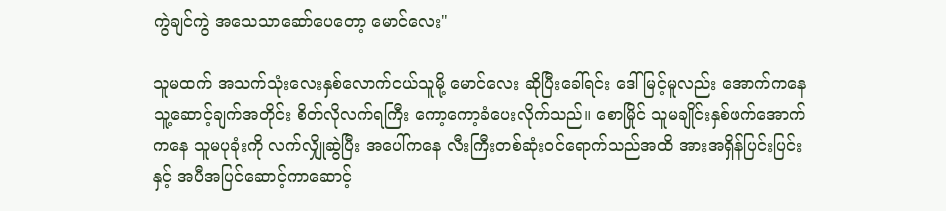ကွဲချင်ကွဲ အသေသာဆော်ပေတော့ မောင်လေး"

သူမထက် အသက်သုံးလေးနှစ်လောက်ငယ်သူမို့ မောင်လေး ဆိုပြီးခေါ်ရင်း ဒေါ်မြင့်မူလည်း အောက်ကနေ သူ့ဆောင့်ချက်အတိုင်း စိတ်လိုလက်ရကြီး ကော့ကော့ခံပေးလိုက်သည်။ စောမြိုင် သူမချိုင်းနှစ်ဖက်အောက်ကနေ သူမပုခုံးကို လက်လျှိုဆွဲပြီး အပေါ်ကနေ လီးကြီးတစ်ဆုံးဝင်ရောက်သည်အထိ အားအရှိန်ပြင်းပြင်းနှင့် အပီအပြင်ဆောင့်ကာဆောင့်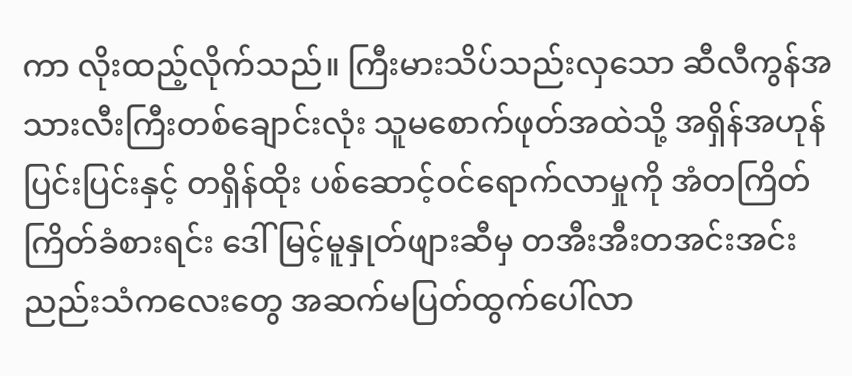ကာ လိုးထည့်လိုက်သည်။ ကြီးမားသိပ်သည်းလှသော ဆီလီကွန်အသားလီးကြီးတစ်ချောင်းလုံး သူမစောက်ဖုတ်အထဲသို့ အရှိန်အဟုန်ပြင်းပြင်းနှင့် တရှိန်ထိုး ပစ်ဆောင့်ဝင်ရောက်လာမှုကို အံတကြိတ်ကြိတ်ခံစားရင်း ဒေါ်မြင့်မူနှုတ်ဖျားဆီမှ တအီးအီးတအင်းအင်းညည်းသံကလေးတွေ အဆက်မပြတ်ထွက်ပေါ်လာ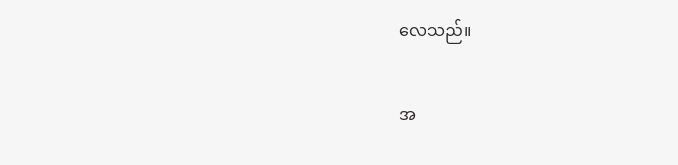လေသည်။


အ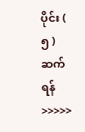ပိုင်း ( ၅ ) ဆက်ရန် >>>>>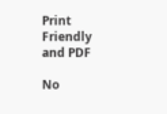Print Friendly and PDF

No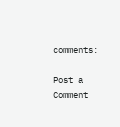comments:

Post a Comment